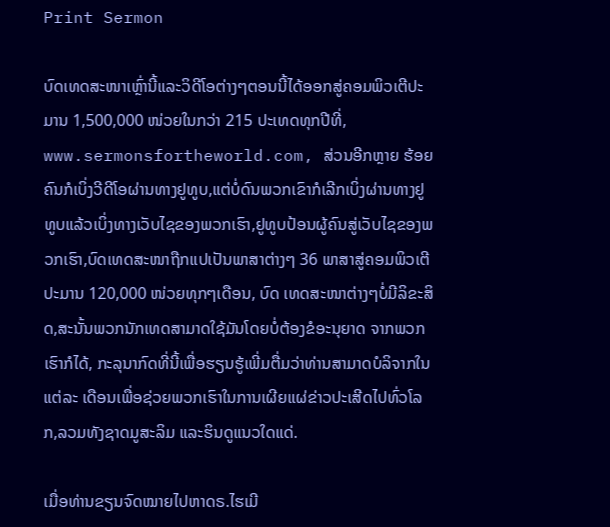Print Sermon

ບົດເທດສະໜາເຫຼົ່ານີ້ແລະວິດີໂອຕ່າງໆຕອນນີ້ໄດ້ອອກສູ່ຄອມພິວເຕີປະມານ 1,500,000 ໜ່ວຍໃນກວ່າ 215 ປະເທດທຸກປີທີ່, www.sermonsfortheworld.com, ສ່ວນອີກຫຼາຍ ຮ້ອຍຄົນກໍເບິ່ງວີດີໂອຜ່ານທາງຢູທູບ,ແຕ່ບໍ່ດົນພວກເຂົາກໍເລີກເບິ່ງຜ່ານທາງຢູທູບແລ້ວເບິ່ງທາງເວັບໄຊຂອງພວກເຮົາ,ຢູທູບປ້ອນຜູ້ຄົນສູ່ເວັບໄຊຂອງພວກເຮົາ,ບົດເທດສະໜາຖືກແປເປັນພາສາຕ່າງໆ 36 ພາສາສູ່ຄອມພິວເຕີປະມານ 120,000 ໜ່ວຍທຸກໆເດືອນ, ບົດ ເທດສະໜາຕ່າງໆບໍ່ມີລິຂະສິດ,ສະນັ້ນພວກນັກເທດສາມາດໃຊ້ມັນໂດຍບໍ່ຕ້ອງຂໍອະນຸຍາດ ຈາກພວກເຮົາກໍໄດ້, ກະລຸນາກົດທີ່ນີ້ເພື່ອຮຽນຮູ້ເພີ່ມຕື່ມວ່າທ່ານສາມາດບໍລິຈາກໃນແຕ່ລະ ເດືອນເພື່ອຊ່ວຍພວກເຮົາໃນການເຜີຍແຜ່ຂ່າວປະເສີດໄປທົ່ວໂລກ,ລວມທັງຊາດມູສະລິມ ແລະຮິນດູແນວໃດແດ່.

ເມື່ອທ່ານຂຽນຈົດໝາຍໄປຫາດຣ.ໄຮເມີ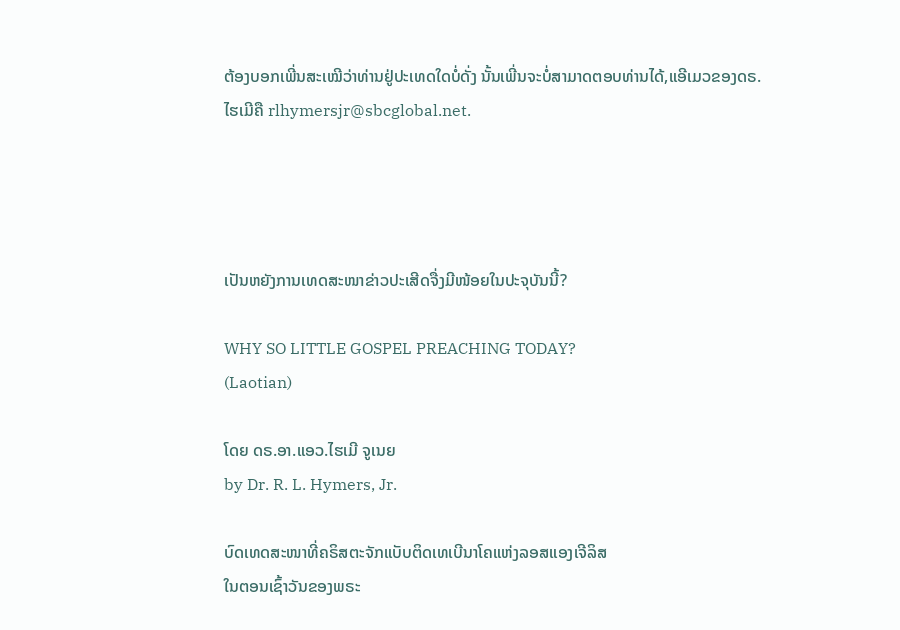ຕ້ອງບອກເພີ່ນສະເໝີວ່າທ່ານຢູ່ປະເທດໃດບໍ່ດັ່ງ ນັ້ນເພີ່ນຈະບໍ່ສາມາດຕອບທ່ານໄດ້,ແອີເມວຂອງດຣ.ໄຮເມີຄື rlhymersjr@sbcglobal.net.




ເປັນຫຍັງການເທດສະໜາຂ່າວປະເສີດຈື່ງມີໜ້ອຍໃນປະຈຸບັນນີ້?

WHY SO LITTLE GOSPEL PREACHING TODAY?
(Laotian)

ໂດຍ ດຣ.ອາ.ແອວ.ໄຮເມີ ຈູເນຍ
by Dr. R. L. Hymers, Jr.

ບົດເທດສະໜາທີ່ຄຣິສຕະຈັກແບັບຕິດເທເບີນາໂຄແຫ່ງລອສແອງເຈີລິສ
ໃນຕອນເຊົ້າວັນຂອງພຣະ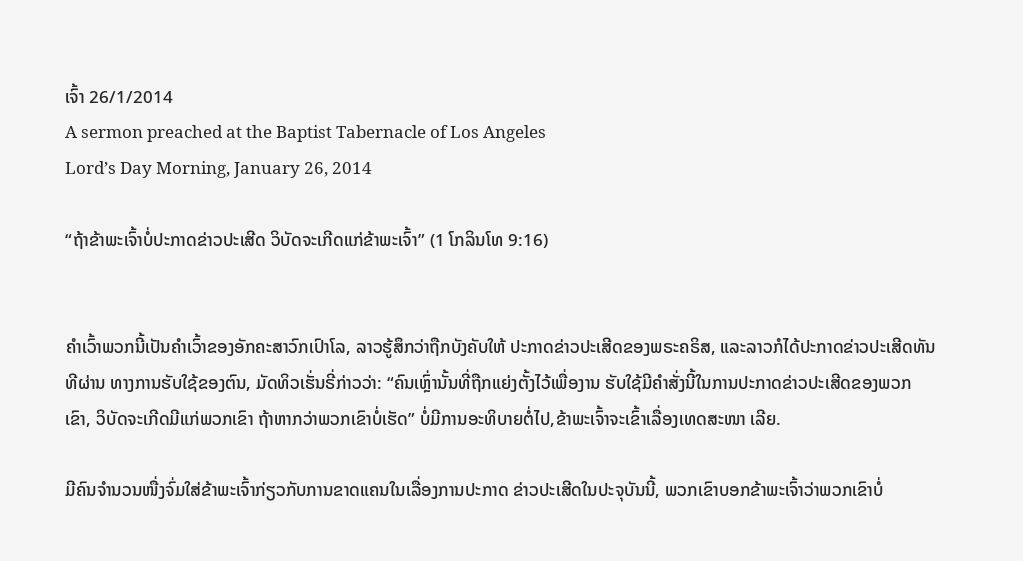ເຈົ້າ 26/1/2014
A sermon preached at the Baptist Tabernacle of Los Angeles
Lord’s Day Morning, January 26, 2014

“ຖ້າຂ້າພະເຈົ້າບໍ່ປະກາດຂ່າວປະເສີດ ວິບັດຈະເກີດແກ່ຂ້າພະເຈົ້າ” (1 ໂກລິນໂທ 9:16)


ຄໍາເວົ້າພວກນີ້ເປັນຄໍາເວົ້າຂອງອັກຄະສາວົກເປົາໂລ, ລາວຮູ້ສຶກວ່າຖືກບັງຄັບໃຫ້ ປະກາດຂ່າວປະເສີດຂອງພຣະຄຣິສ, ແລະລາວກໍໄດ້ປະກາດຂ່າວປະເສີດທັນທີຜ່ານ ທາງການຮັບໃຊ້ຂອງຕົນ, ມັດທິວເຮັ່ນຣີ່ກ່າວວ່າ: “ຄົນເຫຼົ່ານັ້ນທີ່ຖືກແຍ່ງຕັ້ງໄວ້ເພື່ອງານ ຮັບໃຊ້ມີຄໍາສັ່ງນີ້ໃນການປະກາດຂ່າວປະເສີດຂອງພວກເຂົາ, ວິບັດຈະເກີດມີແກ່ພວກເຂົາ ຖ້າຫາກວ່າພວກເຂົາບໍ່ເຮັດ” ບໍ່ມີການອະທິບາຍຕໍ່ໄປ,ຂ້າພະເຈົ້າຈະເຂົ້າເລື່ອງເທດສະໜາ ເລີຍ.

ມີຄົນຈໍານວນໜື່ງຈົ່ມໃສ່ຂ້າພະເຈົ້າກ່ຽວກັບການຂາດແຄນໃນເລື່ອງການປະກາດ ຂ່າວປະເສີດໃນປະຈຸບັນນີ້, ພວກເຂົາບອກຂ້າພະເຈົ້າວ່າພວກເຂົາບໍ່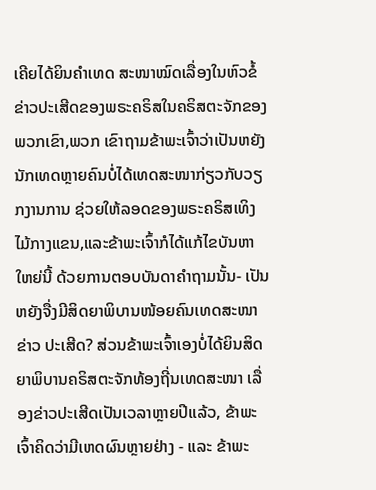ເຄີຍໄດ້ຍິນຄໍາເທດ ສະໜາໝົດເລື່ອງໃນຫົວຂໍ້ຂ່າວປະເສີດຂອງພຣະຄຣິສໃນຄຣິສຕະຈັກຂອງພວກເຂົາ,ພວກ ເຂົາຖາມຂ້າພະເຈົ້າວ່າເປັນຫຍັງນັກເທດຫຼາຍຄົນບໍ່ໄດ້ເທດສະໜາກ່ຽວກັບວຽກງານການ ຊ່ວຍໃຫ້ລອດຂອງພຣະຄຣິສເທິງໄມ້ກາງແຂນ,ແລະຂ້າພະເຈົ້າກໍໄດ້ແກ້ໄຂບັນຫາໃຫຍ່ນີ້ ດ້ວຍການຕອບບັນດາຄໍາຖາມນັ້ນ- ເປັນຫຍັງຈື່ງມີສິດຍາພິບານໜ້ອຍຄົນເທດສະໜາຂ່າວ ປະເສີດ? ສ່ວນຂ້າພະເຈົ້າເອງບໍ່ໄດ້ຍິນສິດຍາພິບານຄຣິສຕະຈັກທ້ອງຖີ່ນເທດສະໜາ ເລື່ອງຂ່າວປະເສີດເປັນເວລາຫຼາຍປີແລ້ວ, ຂ້າພະເຈົ້າຄິດວ່າມີເຫດຜົນຫຼາຍຢ່າງ - ແລະ ຂ້າພະ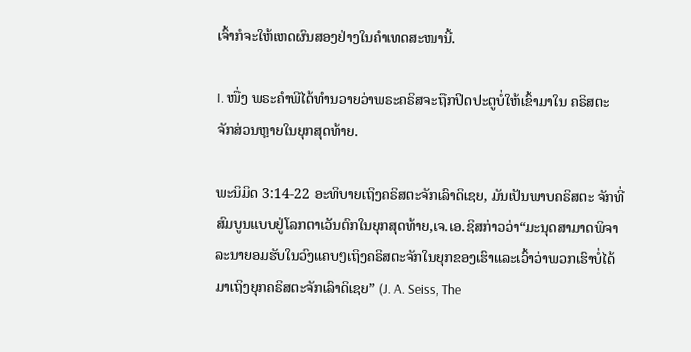ເຈົ້າກໍຈະໃຫ້ເຫດຜົນສອງຢ່າງໃນຄໍາເທດສະໜານີ້.

I. ໜື່ງ ພຣະຄໍາພີໄດ້ທໍານວາຍວ່າພຣະຄຣິສຈະຖືກປິດປະຕູບໍ່ໃຫ້ເຂົ້າມາໃນ ຄຣິສຕະຈັກສ່ວນຫຼາຍໃນຍຸກສຸດທ້າຍ.

ພະນິມິດ 3:14-22 ອະທິບາຍເຖິງຄຣິສຕະຈັກເລົາດິເຊຍ, ມັນເປັນພາບຄຣິສຕະ ຈັກທີ່ສົມບູນແບບຢູ່ໂລກຕາເວັນຕົກໃນຍຸກສຸດທ້າຍ,ເຈ.ເອ.ຊິສກ່າວວ່າ“ມະນຸດສາມາດພິຈາ ລະນາຍອມຮັບໃນວົງແຄບໆເຖິງຄຣິສຕະຈັກໃນຍຸກຂອງເຮົາແລະເວົ້າວ່າພວກເຮົາບໍ່ໄດ້ ມາເຖິງຍຸກຄຣິສຕະຈັກເລົາດິເຊຍ” (J. A. Seiss, The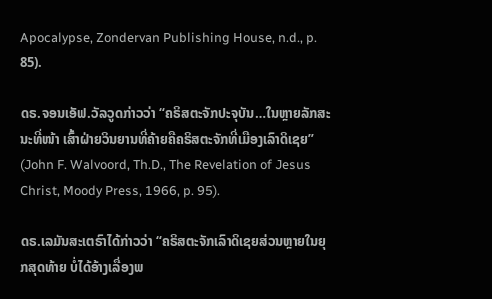Apocalypse, Zondervan Publishing House, n.d., p. 85).

ດຣ.ຈອນເອັຟ.ວັລວູດກ່າວວ່າ “ຄຣິສຕະຈັກປະຈຸບັນ…ໃນຫຼາຍລັກສະນະທີ່ໜ້າ ເສົ້າຝ່າຍວິນຍານທີ່ຄ້າຍຄືຄຣິສຕະຈັກທີ່ເມືອງເລົາດິເຊຍ” (John F. Walvoord, Th.D., The Revelation of Jesus Christ, Moody Press, 1966, p. 95).

ດຣ.ເລມັນສະເຕຣົາໄດ້ກ່າວວ່າ “ຄຣິສຕະຈັກເລົາດິເຊຍສ່ວນຫຼາຍໃນຍຸກສຸດທ້າຍ ບໍ່ໄດ້ອ້າງເລື່ອງພ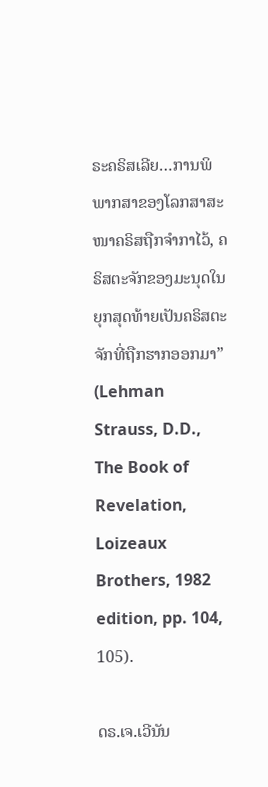ຣະຄຣິສເລີຍ…ການພິພາກສາຂອງໂລກສາສະໜາຄຣິສຖືກຈໍາກາໄວ້, ຄຣິສຕະຈັກຂອງມະນຸດໃນຍຸກສຸດທ້າຍເປັນຄຣິສຕະຈັກທີ່ຖືກຮາກອອກມາ” (Lehman Strauss, D.D., The Book of Revelation, Loizeaux Brothers, 1982 edition, pp. 104, 105).

ດຣ.ເຈ.ເວີນັນ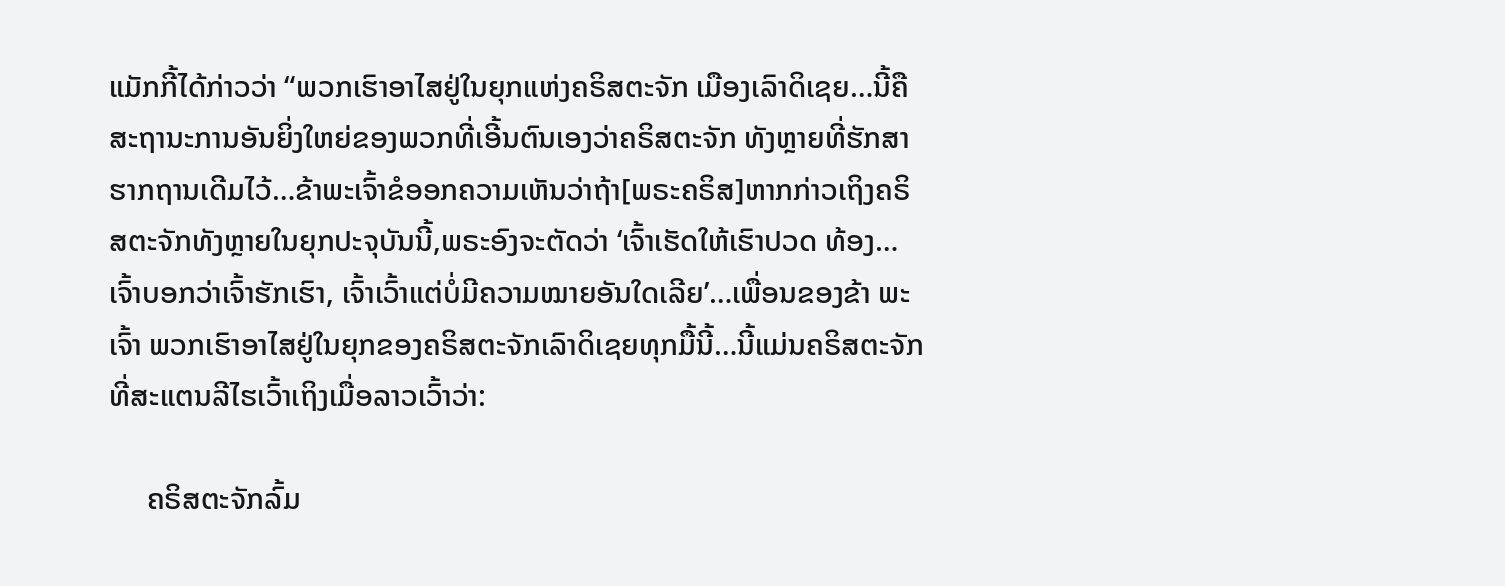ແມັກກີ້ໄດ້ກ່າວວ່າ “ພວກເຮົາອາໄສຢູ່ໃນຍຸກແຫ່ງຄຣິສຕະຈັກ ເມືອງເລົາດິເຊຍ…ນີ້ຄືສະຖານະການອັນຍິ່ງໃຫຍ່ຂອງພວກທີ່ເອີ້ນຕົນເອງວ່າຄຣິສຕະຈັກ ທັງຫຼາຍທີ່ຮັກສາຮາກຖານເດີມໄວ້…ຂ້າພະເຈົ້າຂໍອອກຄວາມເຫັນວ່າຖ້າ[ພຣະຄຣິສ]ຫາກກ່າວເຖິງຄຣິສຕະຈັກທັງຫຼາຍໃນຍຸກປະຈຸບັນນີ້,ພຣະອົງຈະຕັດວ່າ ‘ເຈົ້າເຮັດໃຫ້ເຮົາປວດ ທ້ອງ…ເຈົ້າບອກວ່າເຈົ້າຮັກເຮົາ, ເຈົ້າເວົ້າແຕ່ບໍ່ມີຄວາມໝາຍອັນໃດເລີຍ’…ເພື່ອນຂອງຂ້າ ພະເຈົ້າ ພວກເຮົາອາໄສຢູ່ໃນຍຸກຂອງຄຣິສຕະຈັກເລົາດິເຊຍທຸກມື້ນີ້…ນີ້ແມ່ນຄຣິສຕະຈັກ ທີ່ສະແຕນລີໄຮເວົ້າເຖິງເມື່ອລາວເວົ້າວ່າ:

     ຄຣິສຕະຈັກລົ້ມ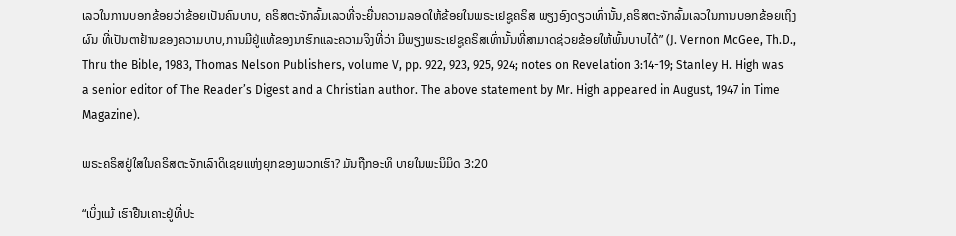ເລວໃນການບອກຂ້ອຍວ່າຂ້ອຍເປັນຄົນບາບ, ຄຣິສຕະຈັກລົ້ມເລວທີ່ຈະຍື່ນຄວາມລອດໃຫ້ຂ້ອຍໃນພຣະເຢຊູຄຣິສ ພຽງອົງດຽວເທົ່ານັ້ນ,ຄຣິສຕະຈັກລົ້ມເລວໃນການບອກຂ້ອຍເຖິງຜົນ ທີ່ເປັນຕາຢ້ານຂອງຄວາມບາບ,ການມີຢູ່ແທ້ຂອງນາຮົກແລະຄວາມຈິງທີ່ວ່າ ມີພຽງພຣະເຢຊູຄຣິສເທົ່ານັ້ນທີ່ສາມາດຊ່ວຍຂ້ອຍໃຫ້ພົ້ນບາບໄດ້” (J. Vernon McGee, Th.D., Thru the Bible, 1983, Thomas Nelson Publishers, volume V, pp. 922, 923, 925, 924; notes on Revelation 3:14-19; Stanley H. High was a senior editor of The Reader’s Digest and a Christian author. The above statement by Mr. High appeared in August, 1947 in Time Magazine).

ພຣະຄຣິສຢູ່ໃສໃນຄຣິສຕະຈັກເລົາດິເຊຍແຫ່ງຍຸກຂອງພວກເຮົາ? ມັນຖືກອະທິ ບາຍໃນພະນິມິດ 3:20

“ເບິ່ງແມ້ ເຮົາຢືນເຄາະຢູ່ທີ່ປະ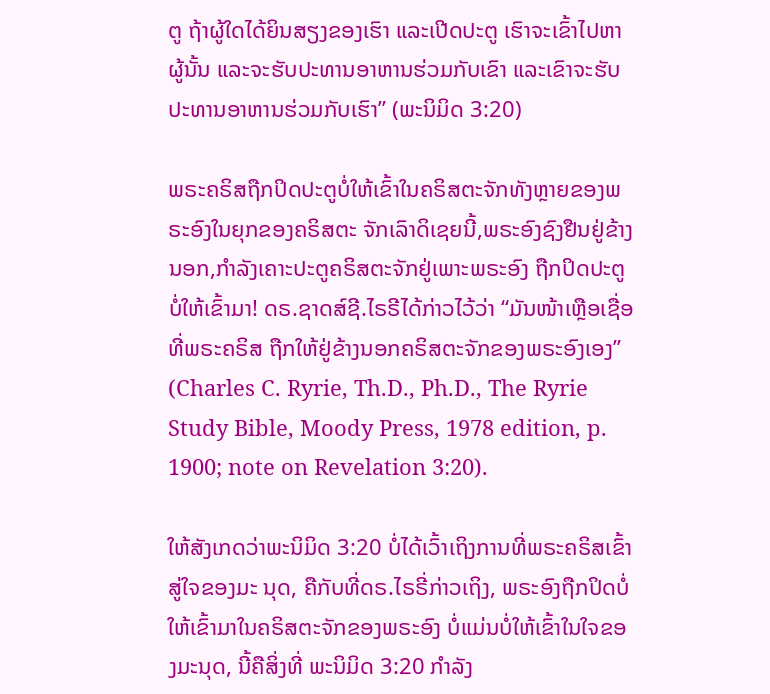ຕູ ຖ້າຜູ້ໃດໄດ້ຍິນສຽງຂອງເຮົາ ແລະເປີດປະຕູ ເຮົາຈະເຂົ້າໄປຫາຜູ້ນັ້ນ ແລະຈະຮັບປະທານອາຫານຮ່ວມກັບເຂົາ ແລະເຂົາຈະຮັບປະທານອາຫານຮ່ວມກັບເຮົາ” (ພະນິມິດ 3:20)

ພຣະຄຣິສຖືກປິດປະຕູບໍ່ໃຫ້ເຂົ້າໃນຄຣິສຕະຈັກທັງຫຼາຍຂອງພຣະອົງໃນຍຸກຂອງຄຣິສຕະ ຈັກເລົາດິເຊຍນີ້,ພຣະອົງຊົງຢືນຢູ່ຂ້າງນອກ,ກໍາລັງເຄາະປະຕູຄຣິສຕະຈັກຢູ່ເພາະພຣະອົງ ຖືກປິດປະຕູບໍ່ໃຫ້ເຂົ້າມາ! ດຣ.ຊາດສ໌ຊີ.ໄຣຣີໄດ້ກ່າວໄວ້ວ່າ “ມັນໜ້າເຫຼືອເຊື່ອທີ່ພຣະຄຣິສ ຖືກໃຫ້ຢູ່ຂ້າງນອກຄຣິສຕະຈັກຂອງພຣະອົງເອງ” (Charles C. Ryrie, Th.D., Ph.D., The Ryrie Study Bible, Moody Press, 1978 edition, p. 1900; note on Revelation 3:20).

ໃຫ້ສັງເກດວ່າພະນິມິດ 3:20 ບໍ່ໄດ້ເວົ້າເຖິງການທີ່ພຣະຄຣິສເຂົ້າສູ່ໃຈຂອງມະ ນຸດ, ຄືກັບທີ່ດຣ.ໄຣຣີ່ກ່າວເຖິງ, ພຣະອົງຖືກປິດບໍ່ໃຫ້ເຂົ້າມາໃນຄຣິສຕະຈັກຂອງພຣະອົງ ບໍ່ແມ່ນບໍ່ໃຫ້ເຂົ້າໃນໃຈຂອງມະນຸດ, ນີ້ຄືສິ່ງທີ່ ພະນິມິດ 3:20 ກໍາລັງ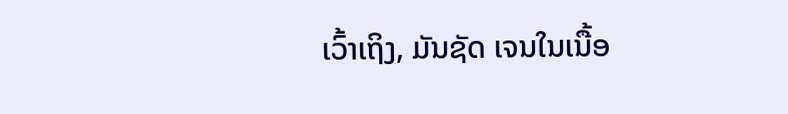ເວົ້າເຖິງ, ມັນຊັດ ເຈນໃນເນື້ອ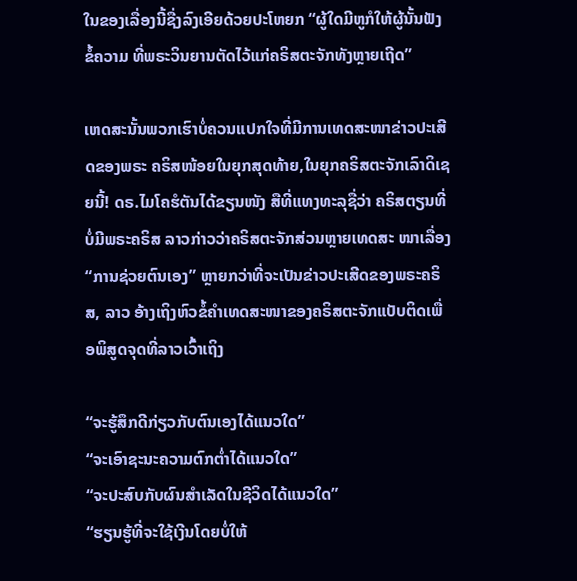ໃນຂອງເລື່ອງນີ້ຊື່ງລົງເອີຍດ້ວຍປະໂຫຍກ “ຜູ້ໃດມີຫູກໍໃຫ້ຜູ້ນັ້ນຟັງຂໍ້ຄວາມ ທີ່ພຣະວິນຍານຕັດໄວ້ແກ່ຄຣິສຕະຈັກທັງຫຼາຍເຖີດ”

ເຫດສະນັ້ນພວກເຮົາບໍ່ຄວນແປກໃຈທີ່ມີການເທດສະໜາຂ່າວປະເສີດຂອງພຣະ ຄຣິສໜ້ອຍໃນຍຸກສຸດທ້າຍ,ໃນຍຸກຄຣິສຕະຈັກເລົາດິເຊຍນີ້! ດຣ.ໄມໂຄຮໍຕັນໄດ້ຂຽນໜັງ ສືທີ່ແທງທະລຸຊື່ວ່າ ຄຣິສຕຽນທີ່ບໍ່ມີພຣະຄຣິສ ລາວກ່າວວ່າຄຣິສຕະຈັກສ່ວນຫຼາຍເທດສະ ໜາເລື່ອງ “ການຊ່ວຍຕົນເອງ” ຫຼາຍກວ່າທີ່ຈະເປັນຂ່າວປະເສີດຂອງພຣະຄຣິສ, ລາວ ອ້າງເຖິງຫົວຂໍ້ຄໍາເທດສະໜາຂອງຄຣິສຕະຈັກແບັບຕິດເພື່ອພິສູດຈຸດທີ່ລາວເວົ້າເຖິງ

“ຈະຮູ້ສຶກດີກ່ຽວກັບຕົນເອງໄດ້ແນວໃດ”
“ຈະເອົາຊະນະຄວາມຕົກຕໍ່າໄດ້ແນວໃດ”
“ຈະປະສົບກັບຜົນສໍາເລັດໃນຊີວິດໄດ້ແນວໃດ”
“ຮຽນຮູ້ທີ່ຈະໃຊ້ເງີນໂດຍບໍ່ໃຫ້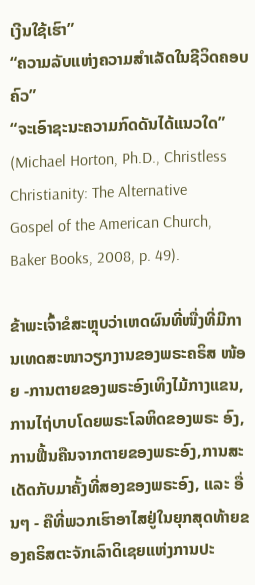ເງີນໃຊ້ເຮົາ”
“ຄວາມລັບແຫ່ງຄວາມສໍາເລັດໃນຊີວິດຄອບຄົວ”
“ຈະເອົາຊະນະຄວາມກົດດັນໄດ້ແນວໃດ”
(Michael Horton, Ph.D., Christless Christianity: The Alternative
Gospel of the American Church,
Baker Books, 2008, p. 49).

ຂ້າພະເຈົ້າຂໍສະຫຼຸບວ່າເຫດຜົນທີ່ໜື່ງທີ່ມີການເທດສະໜາວຽກງານຂອງພຣະຄຣິສ ໜ້ອຍ -ການຕາຍຂອງພຣະອົງເທິງໄມ້ກາງແຂນ,ການໄຖ່ບາບໂດຍພຣະໂລຫິດຂອງພຣະ ອົງ,ການຟື້ນຄືນຈາກຕາຍຂອງພຣະອົງ,ການສະເດັດກັບມາຄັ້ງທີ່ສອງຂອງພຣະອົງ, ແລະ ອື່ນໆ - ຄືທີ່ພວກເຮົາອາໄສຢູ່ໃນຍຸກສຸດທ້າຍຂອງຄຣິສຕະຈັກເລົາດິເຊຍແຫ່ງການປະ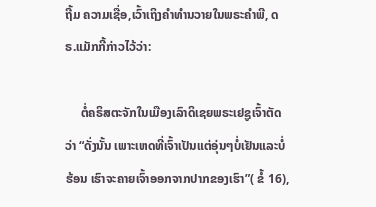ຖີ້ມ ຄວາມເຊື່ອ,ເວົ້າເຖິງຄໍາທໍານວາຍໃນພຣະຄໍາພີ, ດຣ.ແມັກກີ້ກ່າວໄວ້ວ່າ:

     ຕໍ່ຄຣິສຕະຈັກໃນເມືອງເລົາດິເຊຍພຣະເຢຊູເຈົ້າຕັດວ່າ “ດັ່ງນັ້ນ ເພາະເຫດທີ່ເຈົ້າເປັນແຕ່ອຸ່ນໆບໍ່ເຢັນແລະບໍ່ຮ້ອນ ເຮົາຈະຄາຍເຈົ້າອອກຈາກປາກຂອງເຮົາ”( ຂໍ້ 16),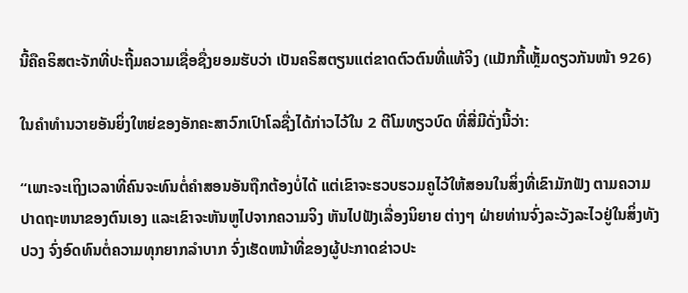ນີ້ຄືຄຣິສຕະຈັກທີ່ປະຖີ້ມຄວາມເຊື່ອຊື່ງຍອມຮັບວ່າ ເປັນຄຣິສຕຽນແຕ່ຂາດຕົວຕົນທີ່ແທ້ຈິງ (ແມັກກີ້ເຫຼັ້ມດຽວກັນໜ້າ 926)

ໃນຄໍາທໍານວາຍອັນຍິ່ງໃຫຍ່ຂອງອັກຄະສາວົກເປົາໂລຊື່ງໄດ້ກ່າວໄວ້ໃນ 2 ຕີໂມທຽວບົດ ທີ່ສີ່ມີດັ່ງນີ້ວ່າ:

“ເພາະຈະເຖິງເວລາທີ່ຄົນຈະທົນຕໍ່ຄຳສອນອັນຖືກຕ້ອງບໍ່ໄດ້ ແຕ່ເຂົາຈະຮວບຮວມຄູໄວ້ໃຫ້ສອນໃນສິ່ງທີ່ເຂົາມັກຟັງ ຕາມຄວາມປາດຖະຫນາຂອງຕົນເອງ ແລະເຂົາຈະຫັນຫູໄປຈາກຄວາມຈິງ ຫັນໄປຟັງເລື່ອງນິຍາຍ ຕ່າງໆ ຝ່າຍທ່ານຈົ່ງລະວັງລະໄວຢູ່ໃນສິ່ງທັງປວງ ຈົ່ງອົດທົນຕໍ່ຄວາມທຸກຍາກລຳບາກ ຈົ່ງເຮັດຫນ້າທີ່ຂອງຜູ້ປະກາດຂ່າວປະ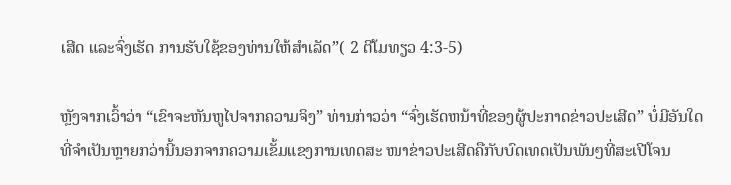ເສີດ ແລະຈົ່ງເຮັດ ການຮັບໃຊ້ຂອງທ່ານໃຫ້ສຳເລັດ”( 2 ຕີໂມທຽວ 4:3-5)

ຫຼັງຈາກເວົ້າວ່າ “ເຂົາຈະຫັນຫູໄປຈາກຄວາມຈິງ” ທ່ານກ່າວວ່າ “ຈົ່ງເຮັດຫນ້າທີ່ຂອງຜູ້ປະກາດຂ່າວປະເສີດ” ບໍ່ມີອັນໃດທີ່ຈໍາເປັນຫຼາຍກວ່ານີ້ນອກຈາກຄວາມເຂັ້ມແຂງການເທດສະ ໜາຂ່າວປະເສີດຄືກັບບົດເທດເປັນພັນໆທີ່ສະເປີໂຈນ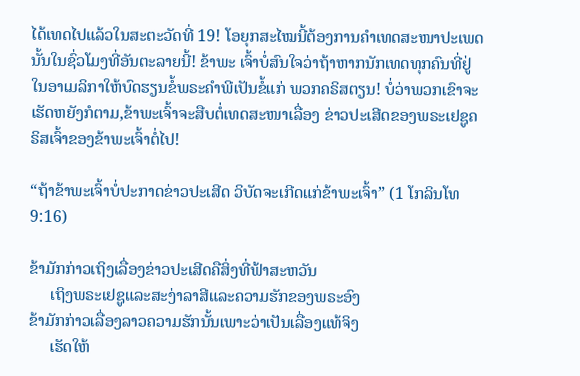ໄດ້ເທດໄປແລ້ວໃນສະຕະວັດທີ່ 19! ໂອຍຸກສະໄໝນີ້ຕ້ອງການຄໍາເທດສະໜາປະເພດນັ້ນໃນຊົ່ວໂມງທີ່ອັນຕະລາຍນີ້! ຂ້າພະ ເຈົ້າບໍ່ສົນໃຈວ່າຖ້າຫາກນັກເທດທຸກຄົນທີ່ຢູ່ໃນອາເມລິກາໃຫ້ບົດຮຽນຂໍ້ພຣະຄໍາພີເປັນຂໍ້ແກ່ ພວກຄຣິສຕຽນ! ບໍ່ວ່າພວກເຂົາຈະເຮັດຫຍັງກໍຕາມ,ຂ້າພະເຈົ້າຈະສືບຕໍ່ເທດສະໜາເລື່ອງ ຂ່າວປະເສີດຂອງພຣະເຢຊູຄຣິສເຈົ້າຂອງຂ້າພະເຈົ້າຕໍ່ໄປ!

“ຖ້າຂ້າພະເຈົ້າບໍ່ປະກາດຂ່າວປະເສີດ ວິບັດຈະເກີດແກ່ຂ້າພະເຈົ້າ” (1 ໂກລິນໂທ 9:16)

ຂ້າມັກກ່າວເຖິງເລື່ອງຂ່າວປະເສີດຄືສິ່ງທີ່ຟ້າສະຫວັນ
     ເຖິງພຣະເຢຊູແລະສະງ່າລາສີແລະຄວາມຮັກຂອງພຣະອົງ
ຂ້າມັກກ່າວເລື່ອງລາວຄວາມຮັກນັ້ນເພາະວ່າເປັນເລື່ອງແທ້ຈິງ
     ເຮັດໃຫ້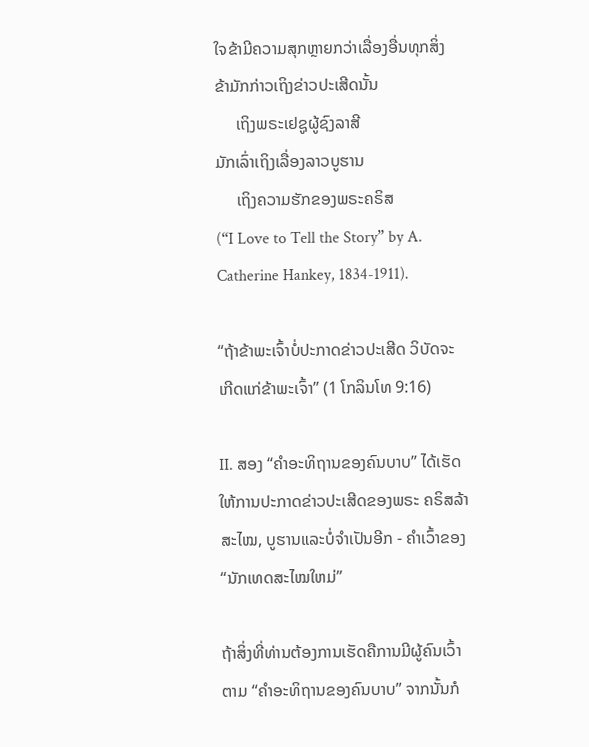ໃຈຂ້າມີຄວາມສຸກຫຼາຍກວ່າເລື່ອງອື່ນທຸກສິ່ງ
ຂ້າມັກກ່າວເຖິງຂ່າວປະເສີດນັ້ນ
     ເຖິງພຣະເຢຊູຜູ້ຊົງລາສີ
ມັກເລົ່າເຖິງເລື່ອງລາວບູຮານ
     ເຖິງຄວາມຮັກຂອງພຣະຄຣິສ
(“I Love to Tell the Story” by A. Catherine Hankey, 1834-1911).

“ຖ້າຂ້າພະເຈົ້າບໍ່ປະກາດຂ່າວປະເສີດ ວິບັດຈະເກີດແກ່ຂ້າພະເຈົ້າ” (1 ໂກລິນໂທ 9:16)

II. ສອງ “ຄໍາອະທິຖານຂອງຄົນບາບ” ໄດ້ເຮັດໃຫ້ການປະກາດຂ່າວປະເສີດຂອງພຣະ ຄຣິສລ້າສະໄໝ, ບູຮານແລະບໍ່ຈໍາເປັນອີກ - ຄໍາເວົ້າຂອງ“ນັກເທດສະໄໝໃຫມ່”

ຖ້າສິ່ງທີ່ທ່ານຕ້ອງການເຮັດຄືການມີຜູ້ຄົນເວົ້າຕາມ “ຄໍາອະທິຖານຂອງຄົນບາບ” ຈາກນັ້ນກໍ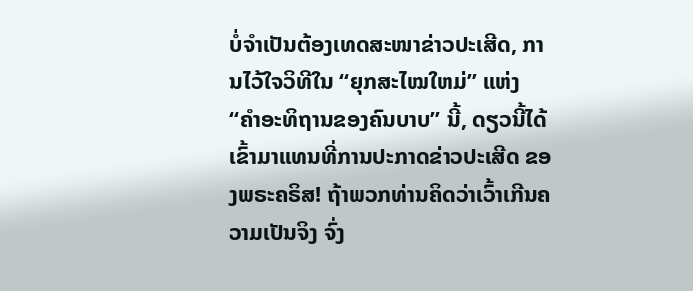ບໍ່ຈໍາເປັນຕ້ອງເທດສະໜາຂ່າວປະເສີດ, ການໄວ້ໃຈວິທີໃນ “ຍຸກສະໄໝໃຫມ່” ແຫ່ງ “ຄໍາອະທິຖານຂອງຄົນບາບ” ນີ້, ດຽວນີ້ໄດ້ເຂົ້າມາແທນທີ່ການປະກາດຂ່າວປະເສີດ ຂອງພຣະຄຣິສ! ຖ້າພວກທ່ານຄິດວ່າເວົ້າເກີນຄວາມເປັນຈິງ ຈົ່ງ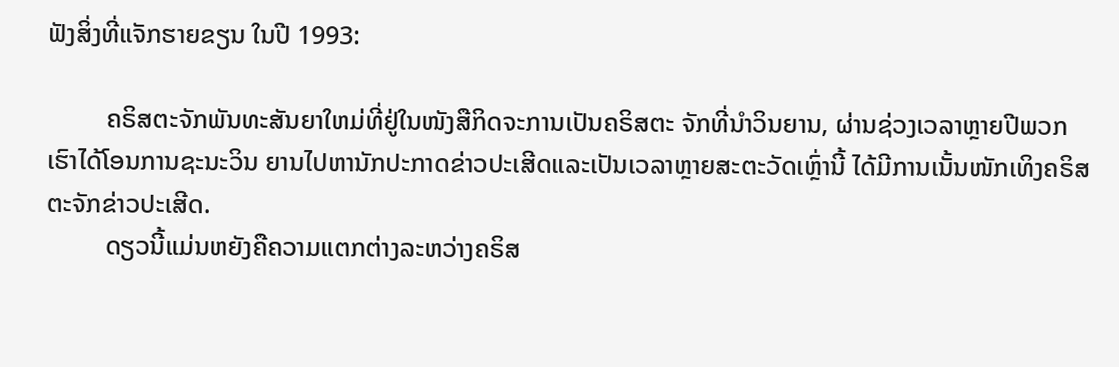ຟັງສິ່ງທີ່ແຈັກຮາຍຂຽນ ໃນປີ 1993:

         ຄຣິສຕະຈັກພັນທະສັນຍາໃຫມ່ທີ່ຢູ່ໃນໜັງສືກິດຈະການເປັນຄຣິສຕະ ຈັກທີ່ນໍາວິນຍານ, ຜ່ານຊ່ວງເວລາຫຼາຍປີພວກເຮົາໄດ້ໂອນການຊະນະວິນ ຍານໄປຫານັກປະກາດຂ່າວປະເສີດແລະເປັນເວລາຫຼາຍສະຕະວັດເຫຼົ່ານີ້ ໄດ້ມີການເນັ້ນໜັກເທິງຄຣິສຕະຈັກຂ່າວປະເສີດ.
         ດຽວນີ້ແມ່ນຫຍັງຄືຄວາມແຕກຕ່າງລະຫວ່າງຄຣິສ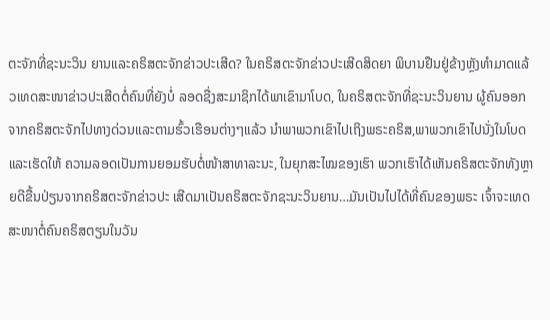ຕະຈັກທີ່ຊະນະວິນ ຍານແລະຄຣິສຕະຈັກຂ່າວປະເສີດ? ໃນຄຣິສຕະຈັກຂ່າວປະເສີດສິດຍາ ພິບານຢືນຢູ່ຂ້າງຫຼັງທໍາມາດແລ້ວເທດສະໜາຂ່າວປະເສີດຕໍ່ຄົນທີ່ຍັງບໍ່ ລອດຊື່ງສະມາຊິກໄດ້ພາເຂົາມາໂບດ, ໃນຄຣິສຕະຈັກທີ່ຊະນະວິນຍານ ຜູ້ຄົນອອກຈາກຄຣິສຕະຈັກໄປທາງດ່ວນແລະຕາມຮົ້ວເຮືອນຕ່າງໆແລ້ວ ນໍາພາພວກເຂົາໄປເຖິງພຣະຄຣິສ,ພາພວກເຂົາໄປນັ່ງໃນໂບດແລະເຮັດໃຫ້ ຄວາມລອດເປັນການຍອມຮັບຕໍ່ໜ້າສາທາລະນະ, ໃນຍຸກສະໄໝຂອງເຮົາ ພວກເຮົາໄດ້ເຫັນຄຣິສຕະຈັກທັງຫຼາຍດີຂື້ນປ່ຽນຈາກຄຣິສຕະຈັກຂ່າວປະ ເສີດມາເປັນຄຣິສຕະຈັກຊະນະວິນຍານ…ມັນເປັນໄປໄດ້ທີ່ຄົນຂອງພຣະ ເຈົ້າຈະເທດສະໜາຕໍ່ຄົນຄຣິສຕຽນໃນວັນ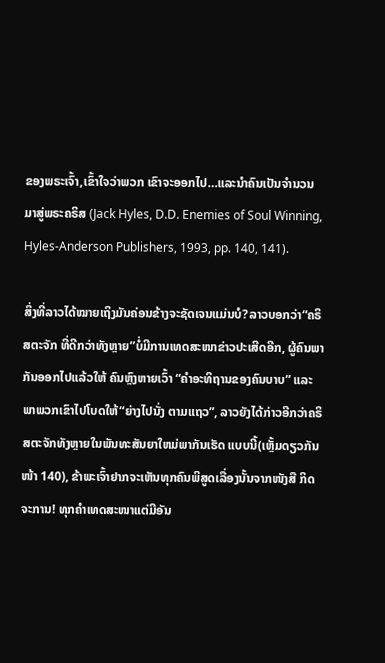ຂອງພຣະເຈົ້າ,ເຂົ້າໃຈວ່າພວກ ເຂົາຈະອອກໄປ…ແລະນໍາຄົນເປັນຈໍານວນມາສູ່ພຣະຄຣິສ (Jack Hyles, D.D. Enemies of Soul Winning, Hyles-Anderson Publishers, 1993, pp. 140, 141).

ສິ່ງທີ່ລາວໄດ້ໝາຍເຖິງມັນຄ່ອນຂ້າງຈະຊັດເຈນແມ່ນບໍ?ລາວບອກວ່າ“ຄຣິສຕະຈັກ ທີ່ດີກວ່າທັງຫຼາຍ”ບໍ່ມີການເທດສະໜາຂ່າວປະເສີດອີກ, ຜູ້ຄົນພາກັນອອກໄປແລ້ວໃຫ້ ຄົນຫຼົງຫາຍເວົ້າ “ຄໍາອະທິຖານຂອງຄົນບາບ” ແລະພາພວກເຂົາໄປໂບດໃຫ້“ຍ່າງໄປນັ່ງ ຕາມແຖວ”, ລາວຍັງໄດ້ກ່າວອີກວ່າຄຣິສຕະຈັກທັງຫຼາຍໃນພັນທະສັນຍາໃຫມ່ພາກັນເຮັດ ແບບນີ້(ເຫຼັ້ມດຽວກັນໜ້າ 140), ຂ້າພະເຈົ້າຢາກຈະເຫັນທຸກຄົນພິສູດເລື່ອງນັ້ນຈາກໜັງສື ກິດຈະການ! ທຸກຄໍາເທດສະໜາແຕ່ມີອັນ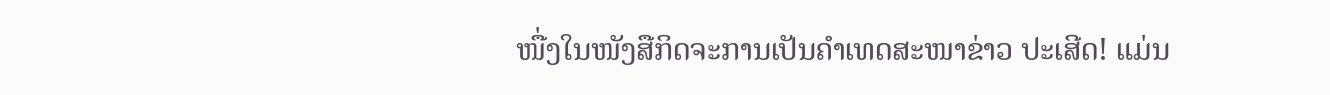ໜື່ງໃນໜັງສືກິດຈະການເປັນຄໍາເທດສະໜາຂ່າວ ປະເສີດ! ແມ່ນ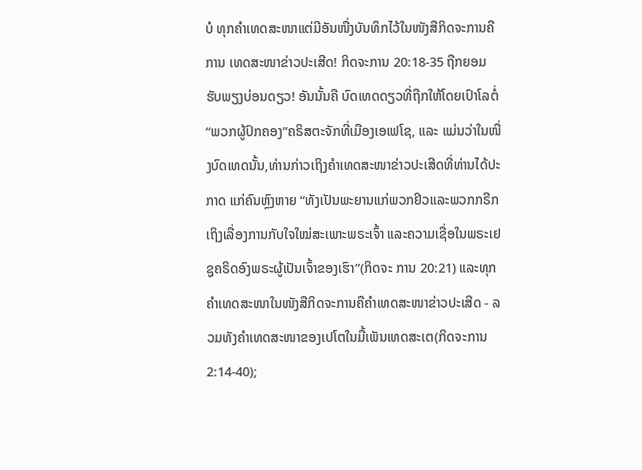ບໍ ທຸກຄໍາເທດສະໜາແຕ່ມີອັນໜື່ງບັນທຶກໄວ້ໃນໜັງສືກິດຈະການຄືການ ເທດສະໜາຂ່າວປະເສີດ! ກິດຈະການ 20:18-35 ຖືກຍອມຮັບພຽງບ່ອນດຽວ! ອັນນັ້ນຄື ບົດເທດດຽວທີ່ຖືກໃຫ້ໂດຍເປົາໂລຕໍ່“ພວກຜູ້ປົກຄອງ”ຄຣິສຕະຈັກທີ່ເມືອງເອເຟໂຊ, ແລະ ແມ່ນວ່າໃນໜື່ງບົດເທດນັ້ນ,ທ່ານກ່າວເຖິງຄໍາເທດສະໜາຂ່າວປະເສີດທີ່ທ່ານໄດ້ປະກາດ ແກ່ຄົນຫຼົງຫາຍ “ທັງເປັນພະຍານແກ່ພວກຢິວແລະພວກກຣີກ ເຖິງເລື່ອງການກັບໃຈໃໝ່ສະເພາະພຣະເຈົ້າ ແລະຄວາມເຊື່ອໃນພຣະເຢຊູຄຣິດອົງພຣະຜູ້ເປັນເຈົ້າຂອງເຮົາ”(ກິດຈະ ການ 20:21) ແລະທຸກຄໍາເທດສະໜາໃນໜັງສືກິດຈະການຄືຄໍາເທດສະໜາຂ່າວປະເສີດ - ລວມທັງຄໍາເທດສະໜາຂອງເປໂຕໃນມື້ເພັນເທດສະເຕ(ກິດຈະການ 2:14-40);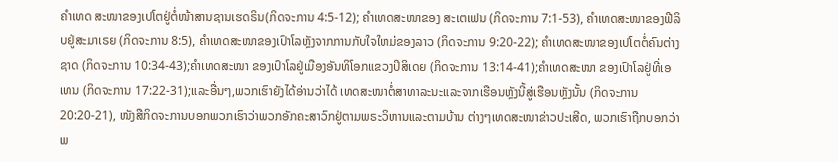ຄໍາເທດ ສະໜາຂອງເປໂຕຢູ່ຕໍ່ໜ້າສານຊານເຮດຣິນ(ກິດຈະການ 4:5-12); ຄໍາເທດສະໜາຂອງ ສະເຕເຟນ (ກິດຈະການ 7:1-53), ຄໍາເທດສະໜາຂອງຟີລິບຢູ່ສະມາເຣຍ (ກິດຈະການ 8:5), ຄໍາເທດສະໜາຂອງເປົາໂລຫຼັງຈາກການກັບໃຈໃຫມ່ຂອງລາວ (ກິດຈະການ 9:20-22); ຄໍາເທດສະໜາຂອງເປໂຕຕໍ່ຄົນຕ່າງຊາດ (ກິດຈະການ 10:34-43);ຄໍາເທດສະໜາ ຂອງເປົາໂລຢູ່ເມືອງອັນທິໂອກແຂວງປິສິເດຍ (ກິດຈະການ 13:14-41);ຄໍາເທດສະໜາ ຂອງເປົາໂລຢູ່ທີ່ເອເທນ (ກິດຈະການ 17:22-31);ແລະອື່ນໆ,ພວກເຮົາຍັງໄດ້ອ່ານວ່າໄດ້ ເທດສະໜາຕໍ່ສາທາລະນະແລະຈາກເຮືອນຫຼັງນີ້ສູ່ເຮືອນຫຼັງນັ້ນ (ກິດຈະການ 20:20-21), ໜັງສືກິດຈະການບອກພວກເຮົາວ່າພວກອັກຄະສາວົກຢູ່ຕາມພຣະວິຫານແລະຕາມບ້ານ ຕ່າງໆເທດສະໜາຂ່າວປະເສີດ, ພວກເຮົາຖືກບອກວ່າພ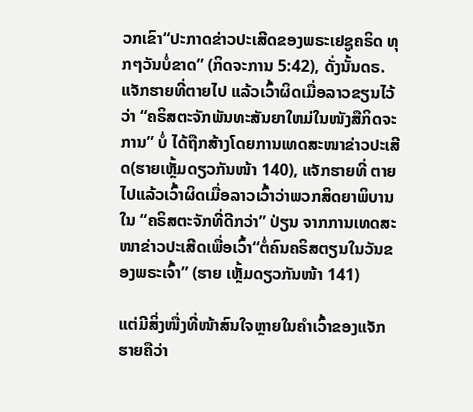ວກເຂົາ“ປະກາດຂ່າວປະເສີດຂອງພຣະເຢຊູຄຣິດ ທຸກໆວັນບໍ່ຂາດ” (ກິດຈະການ 5:42), ດັ່ງນັ້ນດຣ.ແຈັກຮາຍທີ່ຕາຍໄປ ແລ້ວເວົ້າຜິດເມື່ອລາວຂຽນໄວ້ວ່າ “ຄຣິສຕະຈັກພັນທະສັນຍາໃຫມ່ໃນໜັງສືກິດຈະການ” ບໍ່ ໄດ້ຖືກສ້າງໂດຍການເທດສະໜາຂ່າວປະເສີດ(ຮາຍເຫຼັ້ມດຽວກັນໜ້າ 140), ແຈັກຮາຍທີ່ ຕາຍໄປແລ້ວເວົ້າຜິດເມື່ອລາວເວົ້າວ່າພວກສິດຍາພິບານໃນ “ຄຣິສຕະຈັກທີ່ດີກວ່າ” ປ່ຽນ ຈາກການເທດສະໜາຂ່າວປະເສີດເພື່ອເວົ້າ“ຕໍ່ຄົນຄຣິສຕຽນໃນວັນຂອງພຣະເຈົ້າ” (ຮາຍ ເຫຼັ້ມດຽວກັນໜ້າ 141)

ແຕ່ມີສິ່ງໜື່ງທີ່ໜ້າສົນໃຈຫຼາຍໃນຄໍາເວົ້າຂອງແຈັກຮາຍຄືວ່າ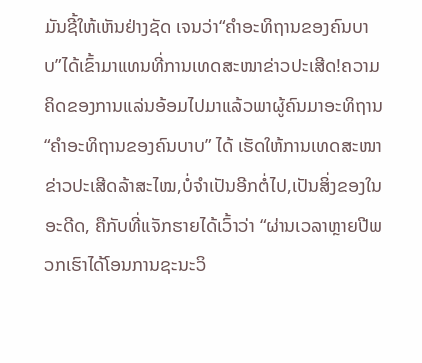ມັນຊີ້ໃຫ້ເຫັນຢ່າງຊັດ ເຈນວ່າ“ຄໍາອະທິຖານຂອງຄົນບາບ”ໄດ້ເຂົ້າມາແທນທີ່ການເທດສະໜາຂ່າວປະເສີດ!ຄວາມ ຄິດຂອງການແລ່ນອ້ອມໄປມາແລ້ວພາຜູ້ຄົນມາອະທິຖານ“ຄໍາອະທິຖານຂອງຄົນບາບ” ໄດ້ ເຮັດໃຫ້ການເທດສະໜາຂ່າວປະເສີດລ້າສະໄໝ,ບໍ່ຈໍາເປັນອີກຕໍ່ໄປ,ເປັນສິ່ງຂອງໃນອະດີດ, ຄືກັບທີ່ແຈັກຮາຍໄດ້ເວົ້າວ່າ “ຜ່ານເວລາຫຼາຍປີພວກເຮົາໄດ້ໂອນການຊະນະວິ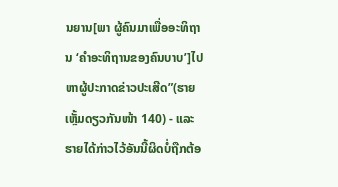ນຍານ[ພາ ຜູ້ຄົນມາເພື່ອອະທິຖານ ‘ຄໍາອະທິຖານຂອງຄົນບາບ’]ໄປຫາຜູ້ປະກາດຂ່າວປະເສີດ”(ຮາຍ ເຫຼັ້ມດຽວກັນໜ້າ 140) - ແລະຮາຍໄດ້ກ່າວໄວ້ອັນນີ້ຜິດບໍ່ຖືກຕ້ອ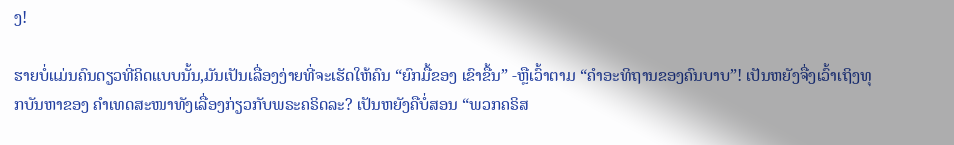ງ!

ຮາຍບໍ່ແມ່ນຄົນດຽວທີ່ຄິດແບບນັ້ນ,ມັນເປັນເລື່ອງງ່າຍທີ່ຈະເຮັດໃຫ້ຄົນ “ຍົກມື້ຂອງ ເຂົາຂື້ນ” -ຫຼືເວົ້າຕາມ “ຄໍາອະທິຖານຂອງຄົນບາບ”! ເປັນຫຍັງຈື່ງເວົ້າເຖິງທຸກບັນຫາຂອງ ຄໍາເທດສະໜາທັງເລື່ອງກ່ຽວກັບພຣະຄຣິດລະ? ເປັນຫຍັງຄືບໍ່ສອນ “ພວກຄຣິສ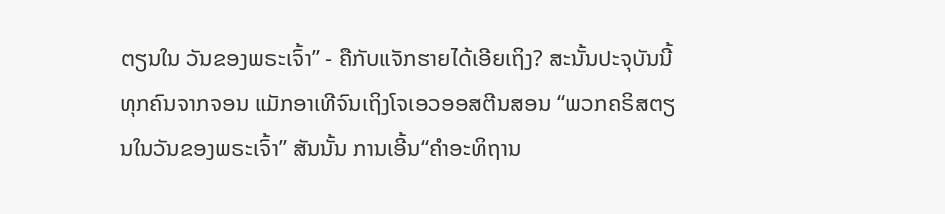ຕຽນໃນ ວັນຂອງພຣະເຈົ້າ” - ຄືກັບແຈັກຮາຍໄດ້ເອີຍເຖິງ? ສະນັ້ນປະຈຸບັນນີ້ທຸກຄົນຈາກຈອນ ແມັກອາເທີຈົນເຖິງໂຈເອວອອສຕີນສອນ “ພວກຄຣິສຕຽນໃນວັນຂອງພຣະເຈົ້າ” ສັນນັ້ນ ການເອີ້ນ“ຄໍາອະທິຖານ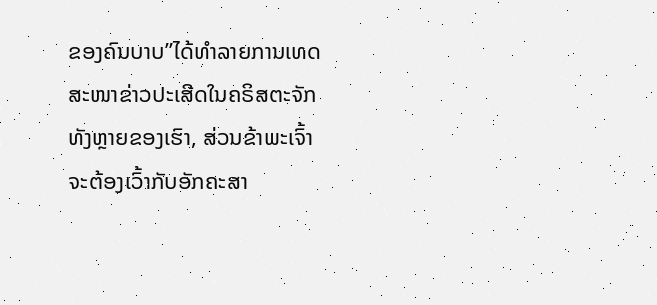ຂອງຄົນບາບ”ໄດ້ທໍາລາຍການເທດສະໜາຂ່າວປະເສີດໃນຄຣິສຕະຈັກທັງຫຼາຍຂອງເຮົາ, ສ່ວນຂ້າພະເຈົ້າຈະຕ້ອງເວົ້າກັບອັກຄະສາ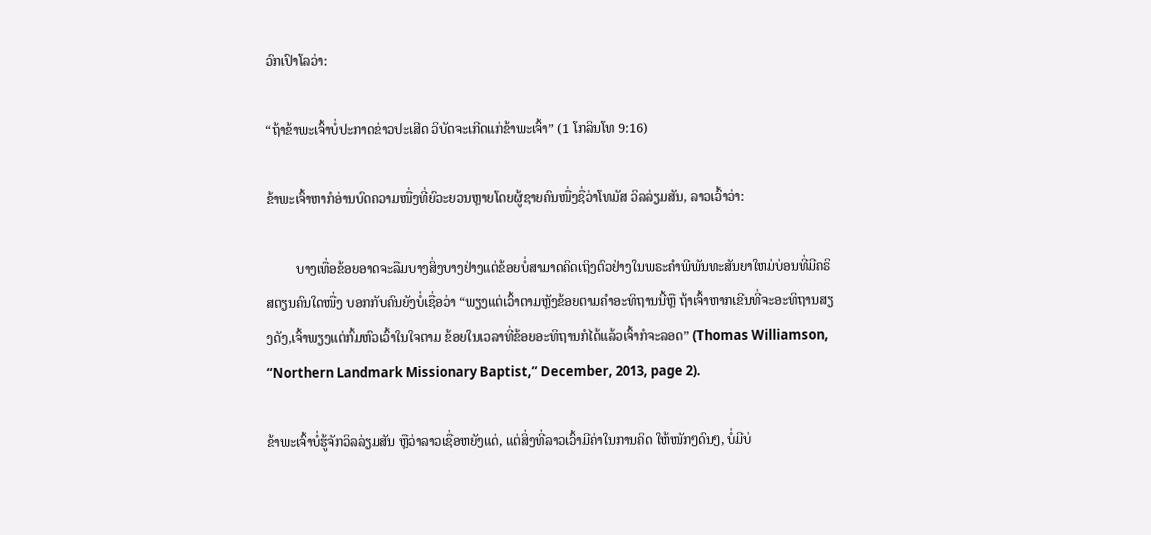ວົກເປົາໂລວ່າ:

“ຖ້າຂ້າພະເຈົ້າບໍ່ປະກາດຂ່າວປະເສີດ ວິບັດຈະເກີດແກ່ຂ້າພະເຈົ້າ” (1 ໂກລິນໂທ 9:16)

ຂ້າພະເຈົ້າຫາກໍອ່ານບົດຄວາມໜື່ງທີ່ຍົວະຍວນຫຼາຍໂດຍຜູ້ຊາຍຄົນໜື່ງຊື່ວ່າໂທມັສ ວິລລ່ຽມສັນ, ລາວເວົ້າວ່າ:

         ບາງເທື່ອຂ້ອຍອາດຈະລືມບາງສິ່ງບາງຢ່າງແຕ່ຂ້ອຍບໍ່ສາມາດຄິດເຖິງຕົວຢ່າງໃນພຣະຄໍາພີພັນທະສັນຍາໃຫມ່ບ່ອນທີ່ມີຄຣິສຕຽນຄົນໃດໜື່ງ ບອກກັບຄົນຍັງບໍ່ເຊື່ອວ່າ “ພຽງແຕ່ເວົ້າຕາມຫຼັງຂ້ອຍຕາມຄໍາອະທິຖານນີ້ຫຼື ຖ້າເຈົ້າຫາກເຂີນທີ່ຈະອະທິຖານສຽງດັງ,ເຈົ້າພຽງແຕ່ກົ້ມຫົວເວົ້າໃນໃຈຕາມ ຂ້ອຍໃນເວລາທີ່ຂ້ອຍອະທິຖານກໍໄດ້ແລ້ວເຈົ້າກໍຈະລອດ” (Thomas Williamson, “Northern Landmark Missionary Baptist,” December, 2013, page 2).

ຂ້າພະເຈົ້າບໍ່ຮູ້ຈັກວິລລ່ຽມສັນ ຫຼືວ່າລາວເຊື່ອຫຍັງແດ່, ແຕ່ສິ່ງທີ່ລາວເວົ້າມີຄ່າໃນການຄິດ ໃຫ້ໜັກໆດົນໆ, ບໍ່ມີບ່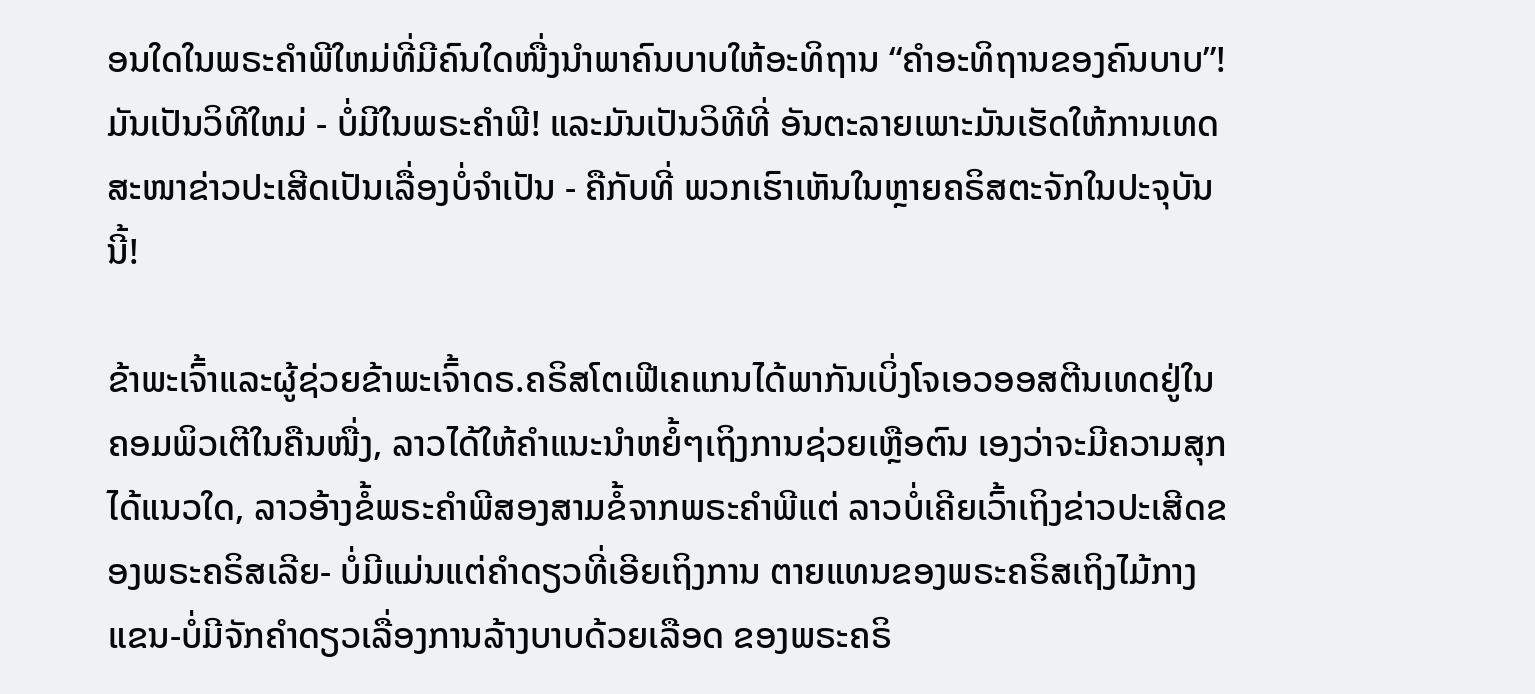ອນໃດໃນພຣະຄໍາພີໃຫມ່ທີ່ມີຄົນໃດໜື່ງນໍາພາຄົນບາບໃຫ້ອະທິຖານ “ຄໍາອະທິຖານຂອງຄົນບາບ”! ມັນເປັນວິທີໃຫມ່ - ບໍ່ມີໃນພຣະຄໍາພີ! ແລະມັນເປັນວິທີທີ່ ອັນຕະລາຍເພາະມັນເຮັດໃຫ້ການເທດສະໜາຂ່າວປະເສີດເປັນເລື່ອງບໍ່ຈໍາເປັນ - ຄືກັບທີ່ ພວກເຮົາເຫັນໃນຫຼາຍຄຣິສຕະຈັກໃນປະຈຸບັນນີ້!

ຂ້າພະເຈົ້າແລະຜູ້ຊ່ວຍຂ້າພະເຈົ້າດຣ.ຄຣິສໂຕເຟີເຄແກນໄດ້ພາກັນເບິ່ງໂຈເອວອອສຕີນເທດຢູ່ໃນຄອມພິວເຕີໃນຄືນໜື່ງ, ລາວໄດ້ໃຫ້ຄໍາແນະນໍາຫຍໍ້ໆເຖິງການຊ່ວຍເຫຼືອຕົນ ເອງວ່າຈະມີຄວາມສຸກໄດ້ແນວໃດ, ລາວອ້າງຂໍ້ພຣະຄໍາພີສອງສາມຂໍ້ຈາກພຣະຄໍາພີແຕ່ ລາວບໍ່ເຄີຍເວົ້າເຖິງຂ່າວປະເສີດຂອງພຣະຄຣິສເລີຍ- ບໍ່ມີແມ່ນແຕ່ຄໍາດຽວທີ່ເອີຍເຖິງການ ຕາຍແທນຂອງພຣະຄຣິສເຖິງໄມ້ກາງແຂນ-ບໍ່ມີຈັກຄໍາດຽວເລື່ອງການລ້າງບາບດ້ວຍເລືອດ ຂອງພຣະຄຣິ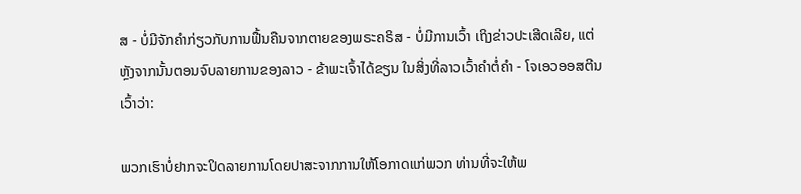ສ - ບໍ່ມີຈັກຄໍາກ່ຽວກັບການຟື້ນຄືນຈາກຕາຍຂອງພຣະຄຣິສ - ບໍ່ມີການເວົ້າ ເຖິງຂ່າວປະເສີດເລີຍ, ແຕ່ຫຼັງຈາກນັ້ນຕອນຈົບລາຍການຂອງລາວ - ຂ້າພະເຈົ້າໄດ້ຂຽນ ໃນສິ່ງທີ່ລາວເວົ້າຄໍາຕໍ່ຄໍາ - ໂຈເອວອອສຕີນເວົ້າວ່າ:

ພວກເຮົາບໍ່ຢາກຈະປິດລາຍການໂດຍປາສະຈາກການໃຫ້ໂອກາດແກ່ພວກ ທ່ານທີ່ຈະໃຫ້ພ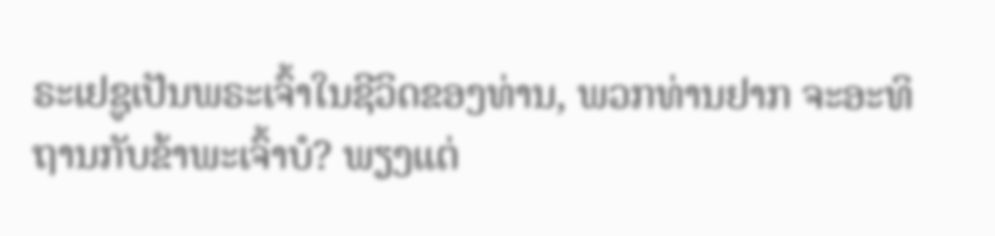ຣະເຢຊູເປັນພຣະເຈົ້າໃນຊີວິດຂອງທ່ານ, ພວກທ່ານຢາກ ຈະອະທິຖານກັບຂ້າພະເຈົ້າບໍ? ພຽງແຕ່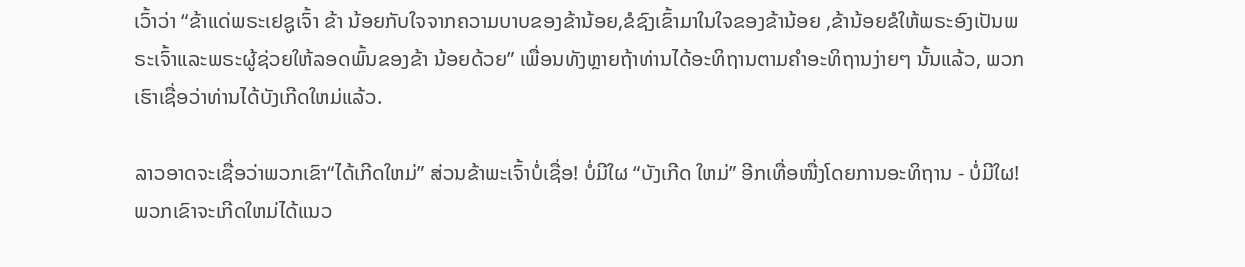ເວົ້າວ່າ “ຂ້າແດ່ພຣະເຢຊູເຈົ້າ ຂ້າ ນ້ອຍກັບໃຈຈາກຄວາມບາບຂອງຂ້ານ້ອຍ,ຂໍຊົງເຂົ້າມາໃນໃຈຂອງຂ້ານ້ອຍ ,ຂ້ານ້ອຍຂໍໃຫ້ພຣະອົງເປັນພຣະເຈົ້າແລະພຣະຜູ້ຊ່ວຍໃຫ້ລອດພົ້ນຂອງຂ້າ ນ້ອຍດ້ວຍ” ເພື່ອນທັງຫຼາຍຖ້າທ່ານໄດ້ອະທິຖານຕາມຄໍາອະທິຖານງ່າຍໆ ນັ້ນແລ້ວ, ພວກເຮົາເຊື່ອວ່າທ່ານໄດ້ບັງເກີດໃຫມ່ແລ້ວ.

ລາວອາດຈະເຊື່ອວ່າພວກເຂົາ“ໄດ້ເກີດໃຫມ່” ສ່ວນຂ້າພະເຈົ້າບໍ່ເຊື່ອ! ບໍ່ມີໃຜ “ບັງເກີດ ໃຫມ່” ອີກເທື່ອໜື່ງໂດຍການອະທິຖານ - ບໍ່ມີໃຜ! ພວກເຂົາຈະເກີດໃຫມ່ໄດ້ແນວ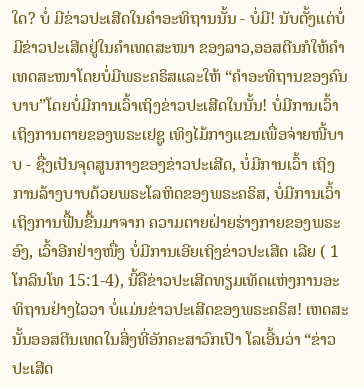ໃດ? ບໍ່ ມີຂ່າວປະເສີດໃນຄໍາອະທິຖານນັ້ນ - ບໍ່ມີ! ນັບຕັ້ງແຕ່ບໍ່ມີຂ່າວປະເສີດຢູ່ໃນຄໍາເທດສະໜາ ຂອງລາວ,ອອສຕີນກໍໃຫ້ຄໍາເທດສະໜາໂດຍບໍ່ມີພຣະຄຣິສແລະໃຫ້ “ຄໍາອະທິຖານຂອງຄົນ ບາບ”ໂດຍບໍ່ມີການເວົ້າເຖິງຂ່າວປະເສີດໃນນັ້ນ! ບໍ່ມີການເວົ້າເຖິງການຕາຍຂອງພຣະເຢຊູ ເທິງໄມ້ກາງແຂນເພື່ອຈ່າຍໜີ້ບາບ - ຊື່ງເປັນຈຸດສູນກາງຂອງຂ່າວປະເສີດ, ບໍ່ມີການເວົ້າ ເຖິງການລ້າງບາບດ້ວຍພຣະໂລຫິດຂອງພຣະຄຣິສ, ບໍ່ມີການເວົ້າເຖິງການຟື້ນຂື້ນມາຈາກ ຄວາມຕາຍຝ່າຍຮ່າງກາຍຂອງພຣະອົງ, ເວົ້າອີກຢ່າງໜື່ງ ບໍ່ມີການເອີຍເຖິງຂ່າວປະເສີດ ເລີຍ ( 1 ໂກລິນໂທ 15:1-4), ນີ້ຄືຂ່າວປະເສີດທຽມເທັດແຫ່ງການອະທິຖານຢ່າງໄວວາ ບໍ່ແມ່ນຂ່າວປະເສີດຂອງພຣະຄຣິສ! ເຫດສະນັ້ນອອສຕີນເທດໃນສິ່ງທີ່ອັກຄະສາວົກເປົາ ໂລເອີ້ນວ່າ “ຂ່າວປະເສີດ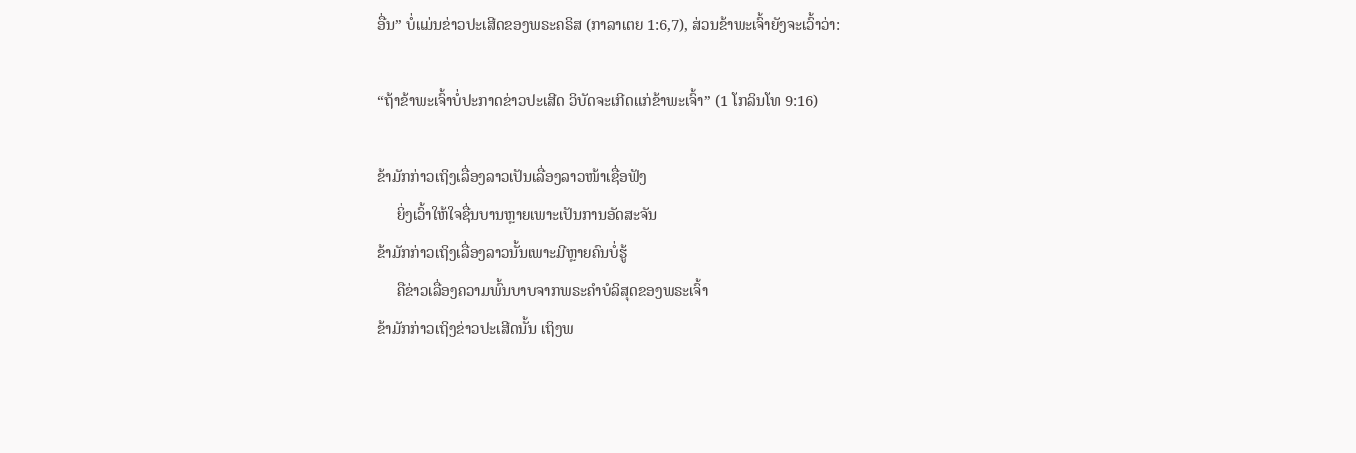ອື່ນ” ບໍ່ແມ່ນຂ່າວປະເສີດຂອງພຣະຄຣິສ (ກາລາເຕຍ 1:6,7), ສ່ວນຂ້າພະເຈົ້າຍັງຈະເວົ້າວ່າ:

“ຖ້າຂ້າພະເຈົ້າບໍ່ປະກາດຂ່າວປະເສີດ ວິບັດຈະເກີດແກ່ຂ້າພະເຈົ້າ” (1 ໂກລິນໂທ 9:16)

ຂ້າມັກກ່າວເຖິງເລື່ອງລາວເປັນເລື່ອງລາວໜ້າເຊື່ອຟັງ
     ຍິ່ງເວົ້າໃຫ້ໃຈຊື່ນບານຫຼາຍເພາະເປັນການອັດສະຈັນ
ຂ້າມັກກ່າວເຖິງເລື່ອງລາວນັ້ນເພາະມີຫຼາຍຄົນບໍ່ຮູ້
     ຄືຂ່າວເລື່ອງຄວາມພົ້ນບາບຈາກພຣະຄໍາບໍລິສຸດຂອງພຣະເຈົ້າ
ຂ້າມັກກ່າວເຖິງຂ່າວປະເສີດນັ້ນ ເຖິງພ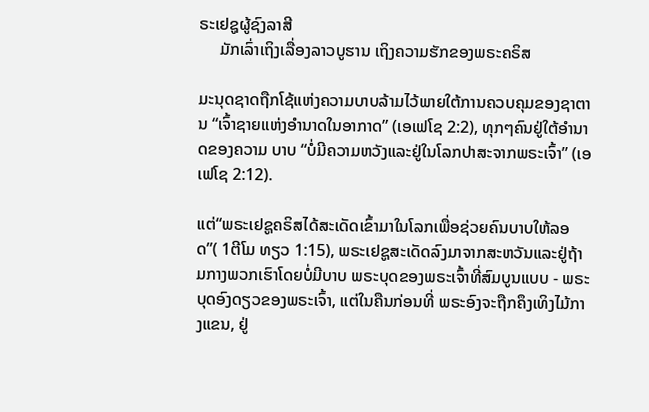ຣະເຢຊູຜູ້ຊົງລາສີ
     ມັກເລົ່າເຖິງເລື່ອງລາວບູຮານ ເຖິງຄວາມຮັກຂອງພຣະຄຣິສ

ມະນຸດຊາດຖືກໂຊ້ແຫ່ງຄວາມບາບລ້າມໄວ້ພາຍໃຕ້ການຄວບຄຸມຂອງຊາຕານ “ເຈົ້າຊາຍແຫ່ງອໍານາດໃນອາກາດ” (ເອເຟໂຊ 2:2), ທຸກໆຄົນຢູ່ໃຕ້ອໍານາດຂອງຄວາມ ບາບ “ບໍ່ມີຄວາມຫວັງແລະຢູ່ໃນໂລກປາສະຈາກພຣະເຈົ້າ” (ເອເຟໂຊ 2:12).

ແຕ່“ພຣະເຢຊູຄຣິສໄດ້ສະເດັດເຂົ້າມາໃນໂລກເພື່ອຊ່ວຍຄົນບາບໃຫ້ລອດ”( 1ຕີໂມ ທຽວ 1:15), ພຣະເຢຊູສະເດັດລົງມາຈາກສະຫວັນແລະຢູ່ຖ້າມກາງພວກເຮົາໂດຍບໍ່ມີບາບ ພຣະບຸດຂອງພຣະເຈົ້າທີ່ສົມບູນແບບ - ພຣະບຸດອົງດຽວຂອງພຣະເຈົ້າ, ແຕ່ໃນຄືນກ່ອນທີ່ ພຣະອົງຈະຖືກຄຶງເທິງໄມ້ກາງແຂນ, ຢູ່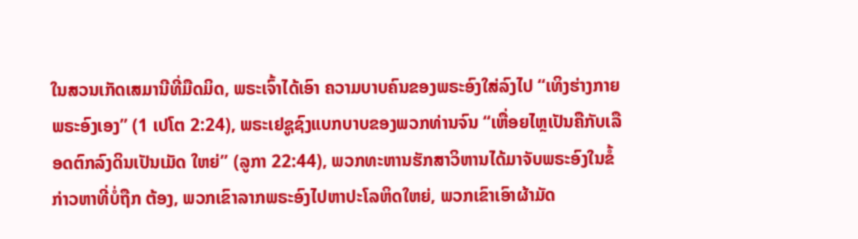ໃນສວນເກັດເສມານີທີ່ມືດມິດ, ພຣະເຈົ້າໄດ້ເອົາ ຄວາມບາບຄົນຂອງພຣະອົງໃສ່ລົງໄປ “ເທິງຮ່າງກາຍພຣະອົງເອງ” (1 ເປໂຕ 2:24), ພຣະເຢຊູຊົງແບກບາບຂອງພວກທ່ານຈົນ “ເຫື່ອຍໄຫຼເປັນຄືກັບເລືອດຕົກລົງດິນເປັນເມັດ ໃຫຍ່” (ລູກາ 22:44), ພວກທະຫານຮັກສາວິຫານໄດ້ມາຈັບພຣະອົງໃນຂໍ້ກ່າວຫາທີ່ບໍ່ຖືກ ຕ້ອງ, ພວກເຂົາລາກພຣະອົງໄປຫາປະໂລຫິດໃຫຍ່, ພວກເຂົາເອົາຜ້າມັດ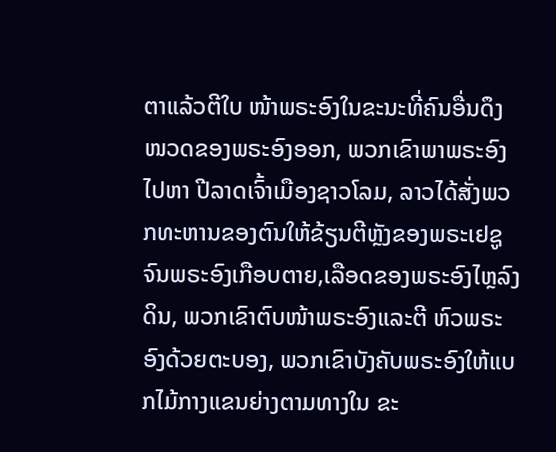ຕາແລ້ວຕີໃບ ໜ້າພຣະອົງໃນຂະນະທີ່ຄົນອື່ນດຶງໜວດຂອງພຣະອົງອອກ, ພວກເຂົາພາພຣະອົງໄປຫາ ປີລາດເຈົ້າເມືອງຊາວໂລມ, ລາວໄດ້ສັ່ງພວກທະຫານຂອງຕົນໃຫ້ຂ້ຽນຕີຫຼັງຂອງພຣະເຢຊູ ຈົນພຣະອົງເກືອບຕາຍ,ເລືອດຂອງພຣະອົງໄຫຼລົງດິນ, ພວກເຂົາຕົບໜ້າພຣະອົງແລະຕີ ຫົວພຣະອົງດ້ວຍຕະບອງ, ພວກເຂົາບັງຄັບພຣະອົງໃຫ້ແບກໄມ້ກາງແຂນຍ່າງຕາມທາງໃນ ຂະ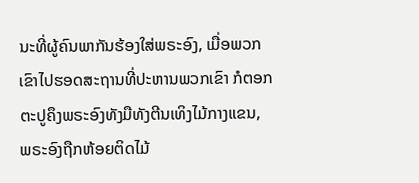ນະທີ່ຜູ້ຄົນພາກັນຮ້ອງໃສ່ພຣະອົງ, ເມື່ອພວກເຂົາໄປຮອດສະຖານທີ່ປະຫານພວກເຂົາ ກໍຕອກຕະປູຄຶງພຣະອົງທັງມືທັງຕີນເທິງໄມ້ກາງແຂນ, ພຣະອົງຖືກຫ້ອຍຕິດໄມ້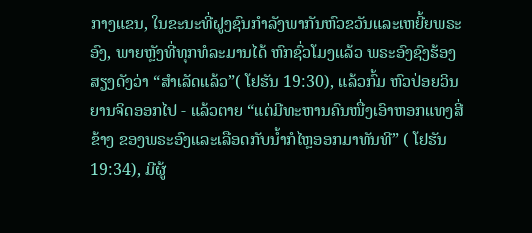ກາງແຂນ, ໃນຂະນະທີ່ຝູງຊົນກໍາລັງພາກັນຫົວຂວັນແລະເຫຍີ້ຍພຣະອົງ, ພາຍຫຼັງທີ່ທຸກທໍລະມານໄດ້ ຫົກຊົ່ວໂມງແລ້ວ ພຣະອົງຊົງຮ້ອງສຽງດັງວ່າ “ສໍາເລັດແລ້ວ”( ໂຢຮັນ 19:30), ແລ້ວກົ້ມ ຫົວປ່ອຍວິນຍານຈິດອອກໄປ - ແລ້ວຕາຍ “ແຕ່ມີທະຫານຄົນໜື່ງເອົາຫອກແທງສີ່ຂ້າງ ຂອງພຣະອົງແລະເລືອດກັບນໍ້າກໍໄຫຼອອກມາທັນທີ” ( ໂຢຮັນ 19:34), ມີຜູ້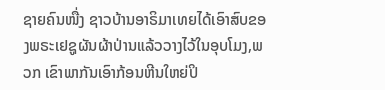ຊາຍຄົນໜື່ງ ຊາວບ້ານອາຣິມາເທຍໄດ້ເອົາສົບຂອງພຣະເຢຊູຜັນຜ້າປ່ານແລ້ວວາງໄວ້ໃນອຸບໂມງ,ພວກ ເຂົາພາກັນເອົາກ້ອນຫີນໃຫຍ່ປິ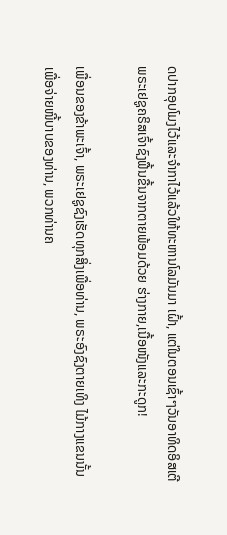ດປາກອຸບໂມງໄວ້ແລະຈໍາກາໄວ້ແລ້ວໃຫ້ທະຫານໂລມັນມາ ເຝົ້າ, ແຕ່ໃນຕອນເຊົ້າໆວັນອາທິດອິສເຕີພຣະເຢຊູຄຣິສເຈົ້າຊົງຟື້ນຂື້ນຈາກຕາຍພ້ອມດ້ວຍ ຮ່າງກາຍ,ເນື້ອໜັງແລະກະດູກ!

ເພື່ອນຂອງຂ້າພະເຈົ້າ, ພຣະເຢຊູຊົງເຮັດທຸກສິ່ງເພື່ອທ່ານ, ພຣະອົງຊົງຕາຍເທິງ ໄມ້ກາງແຂນນັ້ນເພື່ອຈ່າຍໜີ້ບາບຂອງທ່ານ, ພວກທ່ານຄ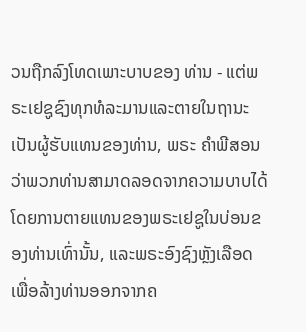ວນຖືກລົງໂທດເພາະບາບຂອງ ທ່ານ - ແຕ່ພຣະເຢຊູຊົງທຸກທໍລະມານແລະຕາຍໃນຖານະເປັນຜູ້ຮັບແທນຂອງທ່ານ, ພຣະ ຄໍາພີສອນວ່າພວກທ່ານສາມາດລອດຈາກຄວາມບາບໄດ້ໂດຍການຕາຍແທນຂອງພຣະເຢຊູໃນບ່ອນຂອງທ່ານເທົ່ານັ້ນ, ແລະພຣະອົງຊົງຫຼັງເລືອດເພື່ອລ້າງທ່ານອອກຈາກຄ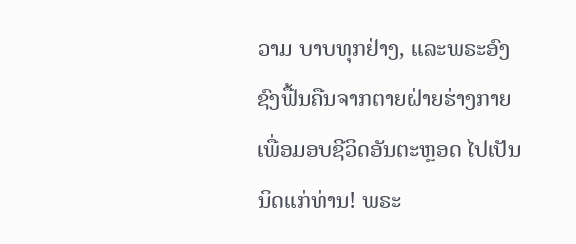ວາມ ບາບທຸກຢ່າງ, ແລະພຣະອົງຊົງຟື້ນຄືນຈາກຕາຍຝ່າຍຮ່າງກາຍເພື່ອມອບຊີວິດອັນຕະຫຼອດ ໄປເປັນນິດແກ່ທ່ານ! ພຣະ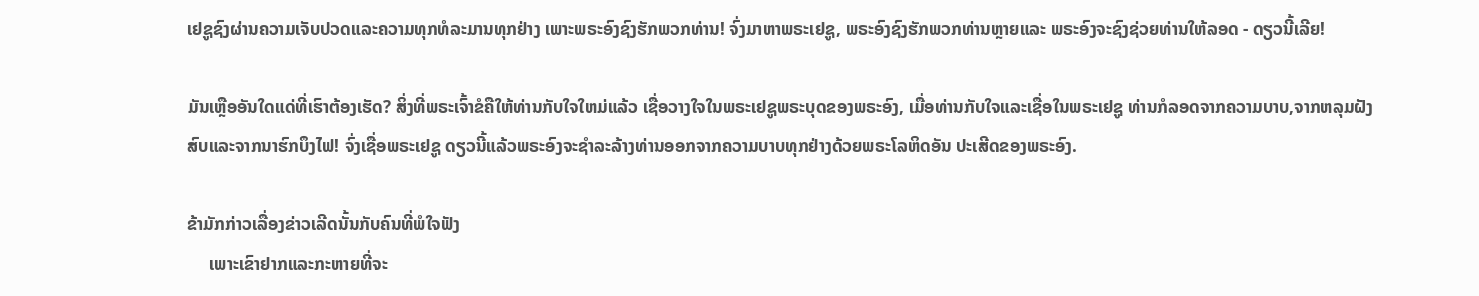ເຢຊູຊົງຜ່ານຄວາມເຈັບປວດແລະຄວາມທຸກທໍລະມານທຸກຢ່າງ ເພາະພຣະອົງຊົງຮັກພວກທ່ານ! ຈົ່ງມາຫາພຣະເຢຊູ, ພຣະອົງຊົງຮັກພວກທ່ານຫຼາຍແລະ ພຣະອົງຈະຊົງຊ່ວຍທ່ານໃຫ້ລອດ - ດຽວນີ້ເລີຍ!

ມັນເຫຼືອອັນໃດແດ່ທີ່ເຮົາຕ້ອງເຮັດ? ສິ່ງທີ່ພຣະເຈົ້າຂໍຄືໃຫ້ທ່ານກັບໃຈໃຫມ່ແລ້ວ ເຊື່ອວາງໃຈໃນພຣະເຢຊູພຣະບຸດຂອງພຣະອົງ, ເມື່ອທ່ານກັບໃຈແລະເຊື່ອໃນພຣະເຢຊູ ທ່ານກໍລອດຈາກຄວາມບາບ,ຈາກຫລຸມຝັງສົບແລະຈາກນາຮົກບຶງໄຟ! ຈົ່ງເຊື່ອພຣະເຢຊູ ດຽວນີ້ແລ້ວພຣະອົງຈະຊໍາລະລ້າງທ່ານອອກຈາກຄວາມບາບທຸກຢ່າງດ້ວຍພຣະໂລຫິດອັນ ປະເສີດຂອງພຣະອົງ.

ຂ້າມັກກ່າວເລື່ອງຂ່າວເລີດນັ້ນກັບຄົນທີ່ພໍໃຈຟັງ
     ເພາະເຂົາຢາກແລະກະຫາຍທີ່ຈະ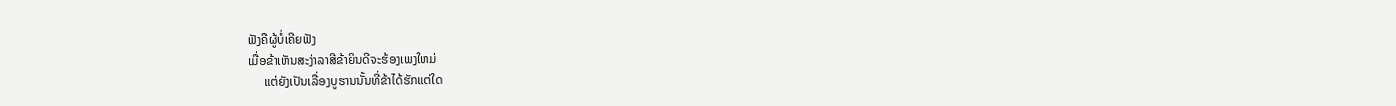ຟັງຄືຜູ້ບໍ່ເຄີຍຟັງ
ເມື່ອຂ້າເຫັນສະງ່າລາສີຂ້າຍິນດີຈະຮ້ອງເພງໃຫມ່
     ແຕ່ຍັງເປັນເລື່ອງບູຮານນັ້ນທີ່ຂ້າໄດ້ຮັກແຕ່ໃດ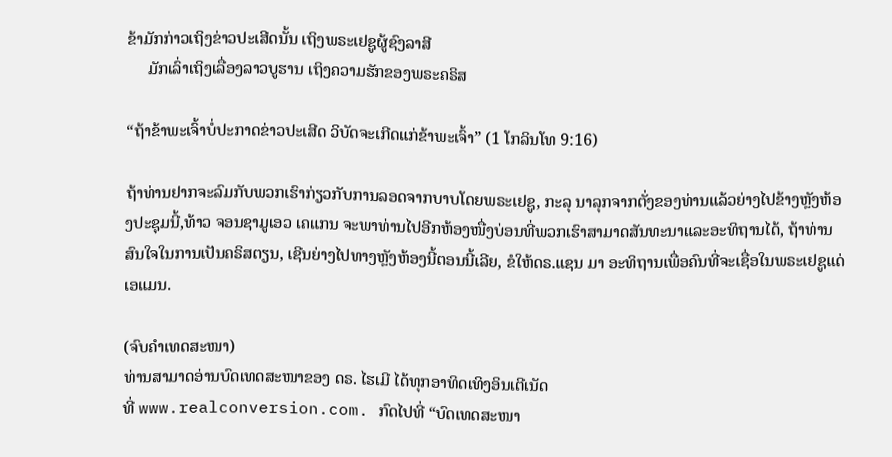ຂ້າມັກກ່າວເຖິງຂ່າວປະເສີດນັ້ນ ເຖິງພຣະເຢຊູຜູ້ຊົງລາສີ
     ມັກເລົ່າເຖິງເລື່ອງລາວບູຮານ ເຖິງຄວາມຮັກຂອງພຣະຄຣິສ

“ຖ້າຂ້າພະເຈົ້າບໍ່ປະກາດຂ່າວປະເສີດ ວິບັດຈະເກີດແກ່ຂ້າພະເຈົ້າ” (1 ໂກລິນໂທ 9:16)

ຖ້າທ່ານຢາກຈະລົມກັບພວກເຮົາກ່ຽວກັບການລອດຈາກບາບໂດຍພຣະເຢຊູ, ກະລຸ ນາລຸກຈາກຕັ່ງຂອງທ່ານແລ້ວຍ່າງໄປຂ້າງຫຼັງຫ້ອງປະຊຸມນີ້,ທ້າວ ຈອນຊາມູເອວ ເຄແກນ ຈະພາທ່ານໄປອີກຫ້ອງໜື່ງບ່ອນທີ່ພວກເຮົາສາມາດສັນທະນາແລະອະທິຖານໄດ້, ຖ້າທ່ານ ສົນໃຈໃນການເປັນຄຣິສຕຽນ, ເຊີນຍ່າງໄປທາງຫຼັງຫ້ອງນີ້ຕອນນີ້ເລີຍ, ຂໍໃຫ້ດຣ.ແຊນ ມາ ອະທິຖານເພື່ອຄົນທີ່ຈະເຊື່ອໃນພຣະເຢຊູແດ່ ເອແມນ.

(ຈົບຄຳເທດສະໜາ)
ທ່ານສາມາດອ່ານບົດເທດສະໜາຂອງ ດຣ. ໄຮເມີ ໄດ້ທຸກອາທິດເທິງອິນເຕີເນັດ
ທີ່ www.realconversion.com. ກົດໄປທີ່ “ບົດເທດສະໜາ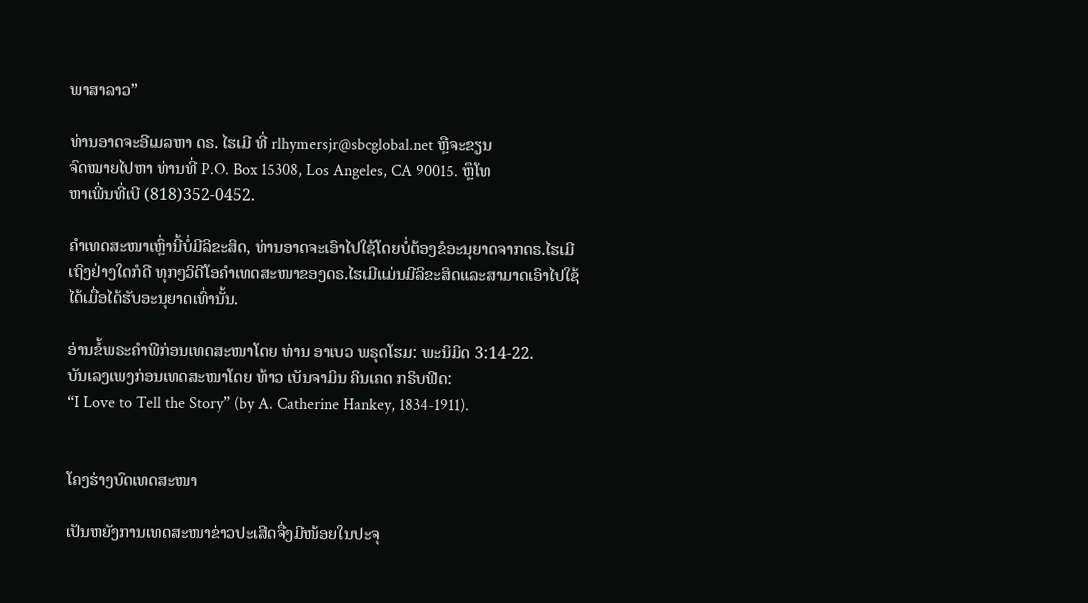ພາສາລາວ”

ທ່ານອາດຈະອີເມລຫາ ດຣ. ໄຮເມີ ທີ່ rlhymersjr@sbcglobal.net ຫຼືຈະຂຽນ
ຈົດໝາຍໄປຫາ ທ່ານທີ່ P.O. Box 15308, Los Angeles, CA 90015. ຫຼຶໂທ
ຫາເພີ່ນທີ່ເບີ (818)352-0452.

ຄໍາເທດສະໜາເຫຼົ່ານີ້ບໍ່ມີລິຂະສິດ, ທ່ານອາດຈະເອົາໄປໃຊ້ໂດຍບໍ່ຕ້ອງຂໍອະນຸຍາດຈາກດຣ.ໄຮເມີ
ເຖິງຢ່າງໃດກໍດີ ທຸກໆວິດີໂອຄໍາເທດສະໜາຂອງດຣ.ໄຮເມີແມ່ນມີລິຂະສິດແລະສາມາດເອົາໄປໃຊ້
ໄດ້ເມື່ອໄດ້ຮັບອະນຸຍາດເທົ່ານັ້ນ.

ອ່ານຂໍ້ພຣະຄຳພີກ່ອນເທດສະໜາໂດຍ ທ່ານ ອາເບວ ພຣຸດໂຮມ: ພະນິມິດ 3:14-22.
ບັນເລງເພງກ່ອນເທດສະໜາໂດຍ ທ້າວ ເບັນຈາມິນ ຄິນເຄດ ກຣິບຟີດ:
“I Love to Tell the Story” (by A. Catherine Hankey, 1834-1911).


ໂຄງຮ່າງບົດເທດສະໜາ

ເປັນຫຍັງການເທດສະໜາຂ່າວປະເສີດຈື່ງມີໜ້ອຍໃນປະຈຸ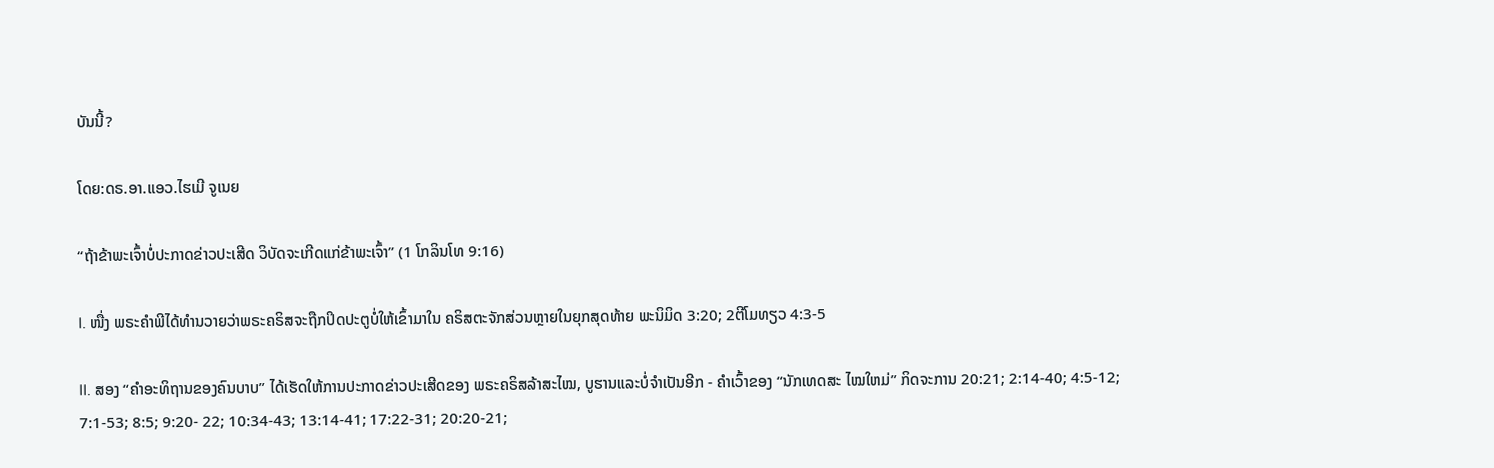ບັນນີ້?

ໂດຍ:ດຣ.ອາ.ແອວ.ໄຮເມີ ຈູເນຍ

“ຖ້າຂ້າພະເຈົ້າບໍ່ປະກາດຂ່າວປະເສີດ ວິບັດຈະເກີດແກ່ຂ້າພະເຈົ້າ” (1 ໂກລິນໂທ 9:16)

I. ໜື່ງ ພຣະຄໍາພີໄດ້ທໍານວາຍວ່າພຣະຄຣິສຈະຖືກປິດປະຕູບໍ່ໃຫ້ເຂົ້າມາໃນ ຄຣິສຕະຈັກສ່ວນຫຼາຍໃນຍຸກສຸດທ້າຍ ພະນິມິດ 3:20; 2ຕີໂມທຽວ 4:3-5

II. ສອງ “ຄໍາອະທິຖານຂອງຄົນບາບ” ໄດ້ເຮັດໃຫ້ການປະກາດຂ່າວປະເສີດຂອງ ພຣະຄຣິສລ້າສະໄໝ, ບູຮານແລະບໍ່ຈໍາເປັນອີກ - ຄໍາເວົ້າຂອງ “ນັກເທດສະ ໄໝໃຫມ່” ກິດຈະການ 20:21; 2:14-40; 4:5-12; 7:1-53; 8:5; 9:20- 22; 10:34-43; 13:14-41; 17:22-31; 20:20-21;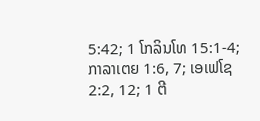5:42; 1 ໂກລິນໂທ 15:1-4; ກາລາເຕຍ 1:6, 7; ເອເຟໂຊ 2:2, 12; 1 ຕີ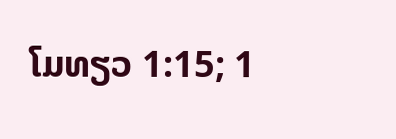ໂມທຽວ 1:15; 1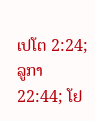ເປໂຕ 2:24; ລູກາ 22:44; ໂຢ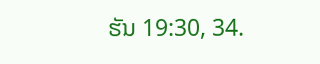ຮັນ 19:30, 34.